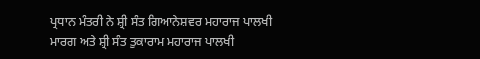ਪ੍ਰਧਾਨ ਮੰਤਰੀ ਨੇ ਸ਼੍ਰੀ ਸੰਤ ਗਿਆਨੇਸ਼ਵਰ ਮਹਾਰਾਜ ਪਾਲਖੀ ਮਾਰਗ ਅਤੇ ਸ਼੍ਰੀ ਸੰਤ ਤੁਕਾਰਾਮ ਮਹਾਰਾਜ ਪਾਲਖੀ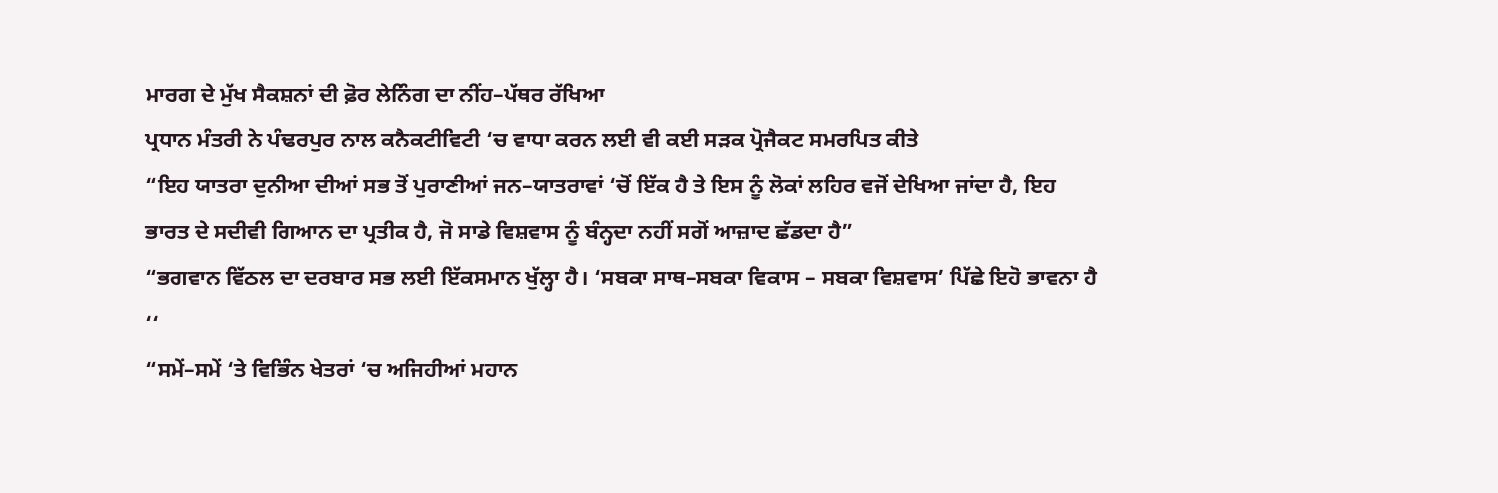ਮਾਰਗ ਦੇ ਮੁੱਖ ਸੈਕਸ਼ਨਾਂ ਦੀ ਫ਼ੋਰ ਲੇਨਿੰਗ ਦਾ ਨੀਂਹ–ਪੱਥਰ ਰੱਖਿਆ
ਪ੍ਰਧਾਨ ਮੰਤਰੀ ਨੇ ਪੰਢਰਪੁਰ ਨਾਲ ਕਨੈਕਟੀਵਿਟੀ ‘ਚ ਵਾਧਾ ਕਰਨ ਲਈ ਵੀ ਕਈ ਸੜਕ ਪ੍ਰੋਜੈਕਟ ਸਮਰਪਿਤ ਕੀਤੇ
“ਇਹ ਯਾਤਰਾ ਦੁਨੀਆ ਦੀਆਂ ਸਭ ਤੋਂ ਪੁਰਾਣੀਆਂ ਜਨ–ਯਾਤਰਾਵਾਂ ‘ਚੋਂ ਇੱਕ ਹੈ ਤੇ ਇਸ ਨੂੰ ਲੋਕਾਂ ਲਹਿਰ ਵਜੋਂ ਦੇਖਿਆ ਜਾਂਦਾ ਹੈ, ਇਹ ਭਾਰਤ ਦੇ ਸਦੀਵੀ ਗਿਆਨ ਦਾ ਪ੍ਰਤੀਕ ਹੈ, ਜੋ ਸਾਡੇ ਵਿਸ਼ਵਾਸ ਨੂੰ ਬੰਨ੍ਹਦਾ ਨਹੀਂ ਸਗੋਂ ਆਜ਼ਾਦ ਛੱਡਦਾ ਹੈ”
“ਭਗਵਾਨ ਵਿੱਠਲ ਦਾ ਦਰਬਾਰ ਸਭ ਲਈ ਇੱਕਸਮਾਨ ਖੁੱਲ੍ਹਾ ਹੈ। ‘ਸਬਕਾ ਸਾਥ–ਸਬਕਾ ਵਿਕਾਸ – ਸਬਕਾ ਵਿਸ਼ਵਾਸ’ ਪਿੱਛੇ ਇਹੋ ਭਾਵਨਾ ਹੈ ‘‘
“ਸਮੇਂ–ਸਮੇਂ ‘ਤੇ ਵਿਭਿੰਨ ਖੇਤਰਾਂ ‘ਚ ਅਜਿਹੀਆਂ ਮਹਾਨ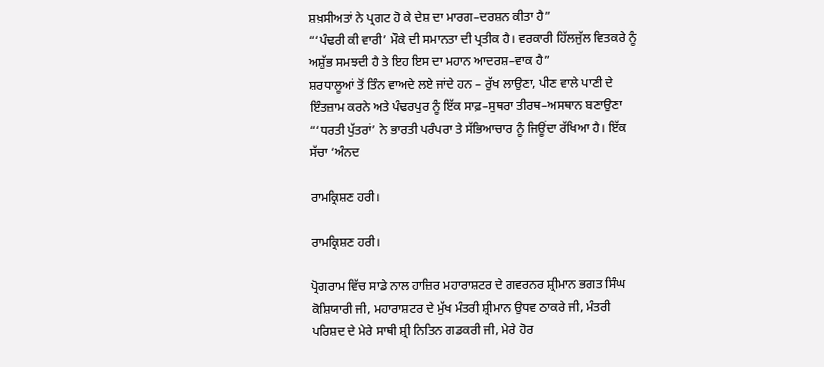ਸ਼ਖ਼ਸੀਅਤਾਂ ਨੇ ਪ੍ਰਗਟ ਹੋ ਕੇ ਦੇਸ਼ ਦਾ ਮਾਰਗ–ਦਰਸ਼ਨ ਕੀਤਾ ਹੈ”
“‘ਪੰਢਰੀ ਕੀ ਵਾਰੀ’ ਮੌਕੇ ਦੀ ਸਮਾਨਤਾ ਦੀ ਪ੍ਰਤੀਕ ਹੈ। ਵਰਕਾਰੀ ਹਿੱਲਜੁੱਲ ਵਿਤਕਰੇ ਨੂੰ ਅਸ਼ੁੱਭ ਸਮਝਦੀ ਹੈ ਤੇ ਇਹ ਇਸ ਦਾ ਮਹਾਨ ਆਦਰਸ਼–ਵਾਕ ਹੈ”
ਸ਼ਰਧਾਲੂਆਂ ਤੋਂ ਤਿੰਨ ਵਾਅਦੇ ਲਏ ਜਾਂਦੇ ਹਨ – ਰੁੱਖ ਲਾਉਣਾ, ਪੀਣ ਵਾਲੇ ਪਾਣੀ ਦੇ ਇੰਤਜ਼ਾਮ ਕਰਨੇ ਅਤੇ ਪੰਢਰਪੁਰ ਨੂੰ ਇੱਕ ਸਾਫ਼–ਸੁਥਰਾ ਤੀਰਥ–ਅਸਥਾਨ ਬਣਾਉਣਾ
“‘ਧਰਤੀ ਪੁੱਤਰਾਂ’ ਨੇ ਭਾਰਤੀ ਪਰੰਪਰਾ ਤੇ ਸੱਭਿਆਚਾਰ ਨੂੰ ਜਿਊਂਦਾ ਰੱਖਿਆ ਹੈ। ਇੱਕ ਸੱਚਾ ‘ਅੰਨਦ

ਰਾਮਕ੍ਰਿਸ਼ਣ ਹਰੀ।

ਰਾਮਕ੍ਰਿਸ਼ਣ ਹਰੀ।

ਪ੍ਰੋਗਰਾਮ ਵਿੱਚ ਸਾਡੇ ਨਾਲ ਹਾਜ਼ਿਰ ਮਹਾਰਾਸ਼ਟਰ ਦੇ ਗਵਰਨਰ ਸ਼੍ਰੀਮਾਨ ਭਗਤ ਸਿੰਘ ਕੋਸ਼ਿਯਾਰੀ ਜੀ, ਮਹਾਰਾਸ਼ਟਰ ਦੇ ਮੁੱਖ ਮੰਤਰੀ ਸ਼੍ਰੀਮਾਨ ਉਧਵ ਠਾਕਰੇ ਜੀ, ਮੰਤਰੀ ਪਰਿਸ਼ਦ ਦੇ ਮੇਰੇ ਸਾਥੀ ਸ਼੍ਰੀ ਨਿਤਿਨ ਗਡਕਰੀ ਜੀ, ਮੇਰੇ ਹੋਰ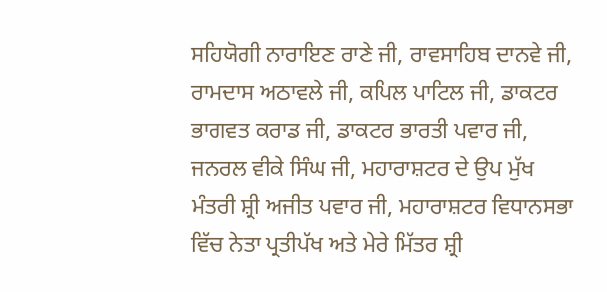ਸਹਿਯੋਗੀ ਨਾਰਾਇਣ ਰਾਣੇ ਜੀ, ਰਾਵਸਾਹਿਬ ਦਾਨਵੇ ਜੀ, ਰਾਮਦਾਸ ਅਠਾਵਲੇ ਜੀ, ਕਪਿਲ ਪਾਟਿਲ ਜੀ, ਡਾਕਟਰ ਭਾਗਵਤ ਕਰਾਡ ਜੀ, ਡਾਕਟਰ ਭਾਰਤੀ ਪਵਾਰ ਜੀ, ਜਨਰਲ ਵੀਕੇ ਸਿੰਘ ਜੀ, ਮਹਾਰਾਸ਼ਟਰ ਦੇ ਉਪ ਮੁੱਖ ਮੰਤਰੀ ਸ਼੍ਰੀ ਅਜੀਤ ਪਵਾਰ ਜੀ, ਮਹਾਰਾਸ਼ਟਰ ਵਿਧਾਨਸਭਾ ਵਿੱਚ ਨੇਤਾ ਪ੍ਰਤੀਪੱਖ ਅਤੇ ਮੇਰੇ ਮਿੱਤਰ ਸ਼੍ਰੀ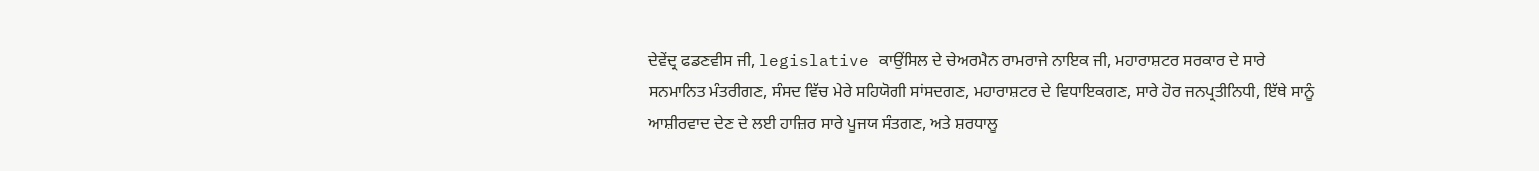ਦੇਵੇਂਦ੍ਰ ਫਡਣਵੀਸ ਜੀ, legislative ਕਾਉਂਸਿਲ ਦੇ ਚੇਅਰਮੈਨ ਰਾਮਰਾਜੇ ਨਾਇਕ ਜੀ, ਮਹਾਰਾਸ਼ਟਰ ਸਰਕਾਰ ਦੇ ਸਾਰੇ ਸਨਮਾਨਿਤ ਮੰਤਰੀਗਣ, ਸੰਸਦ ਵਿੱਚ ਮੇਰੇ ਸਹਿਯੋਗੀ ਸਾਂਸਦਗਣ, ਮਹਾਰਾਸ਼ਟਰ ਦੇ ਵਿਧਾਇਕਗਣ, ਸਾਰੇ ਹੋਰ ਜਨਪ੍ਰਤੀਨਿਧੀ, ਇੱਥੇ ਸਾਨੂੰ ਆਸ਼ੀਰਵਾਦ ਦੇਣ ਦੇ ਲਈ ਹਾਜ਼ਿਰ ਸਾਰੇ ਪੂਜਯ ਸੰਤਗਣ, ਅਤੇ ਸ਼ਰਧਾਲੂ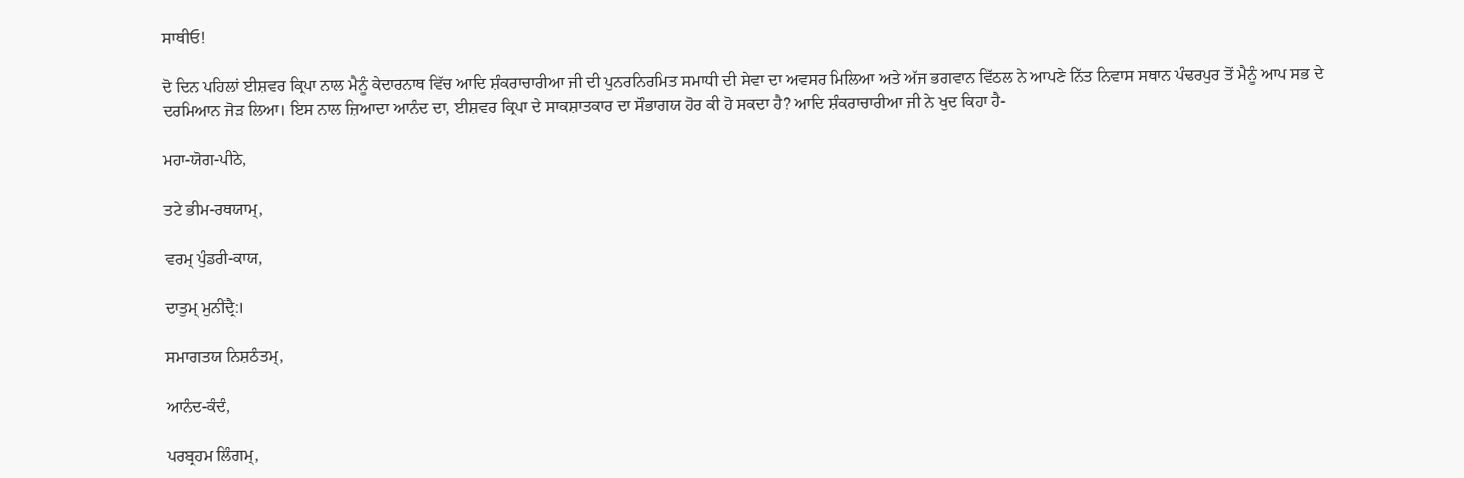ਸਾਥੀਓ!

ਦੋ ਦਿਨ ਪਹਿਲਾਂ ਈਸ਼ਵਰ ਕ੍ਰਿਪਾ ਨਾਲ ਮੈਨੂੰ ਕੇਦਾਰਨਾਥ ਵਿੱਚ ਆਦਿ ਸ਼ੰਕਰਾਚਾਰੀਆ ਜੀ ਦੀ ਪੁਨਰਨਿਰਮਿਤ ਸਮਾਧੀ ਦੀ ਸੇਵਾ ਦਾ ਅਵਸਰ ਮਿਲਿਆ ਅਤੇ ਅੱਜ ਭਗਵਾਨ ਵਿੱਠਲ ਨੇ ਆਪਣੇ ਨਿੱਤ ਨਿਵਾਸ ਸਥਾਨ ਪੰਢਰਪੁਰ ਤੋਂ ਮੈਨੂੰ ਆਪ ਸਭ ਦੇ ਦਰਮਿਆਨ ਜੋੜ ਲਿਆ। ਇਸ ਨਾਲ ਜ਼ਿਆਦਾ ਆਨੰਦ ਦਾ, ਈਸ਼ਵਰ ਕ੍ਰਿਪਾ ਦੇ ਸਾਕਸ਼ਾਤਕਾਰ ਦਾ ਸੌਭਾਗਯ ਹੋਰ ਕੀ ਹੋ ਸਕਦਾ ਹੈ? ਆਦਿ ਸ਼ੰਕਰਾਚਾਰੀਆ ਜੀ ਨੇ ਖੁਦ ਕਿਹਾ ਹੈ-

ਮਹਾ-ਯੋਗ-ਪੀਠੇ,

ਤਟੇ ਭੀਮ-ਰਥਯਾਮ੍,

ਵਰਮ੍ ਪੁੰਡਰੀ-ਕਾਯ,

ਦਾਤੁਮ੍ ਮੁਨੀਂਦ੍ਰੈ:।

ਸਮਾਗਤਯ ਨਿਸ਼ਠੰਤਮ੍,

ਆਨੰਦ-ਕੰਦੰ,

ਪਰਬ੍ਰਹਮ ਲਿੰਗਮ੍,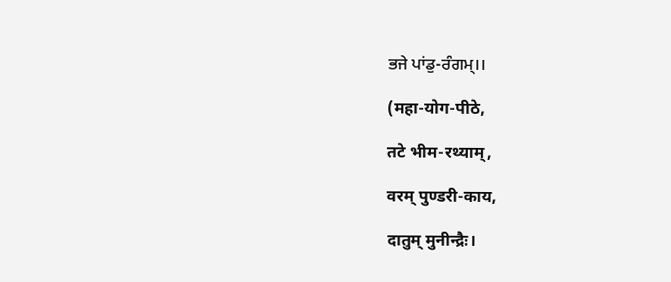ਭਜੇ ਪਾਂਡੁ-ਰੰਗਮ੍।।

(महा-योग-पीठे,

तटे भीम-रथ्याम्,

वरम् पुण्डरी-काय,

दातुम् मुनीन्द्रैः।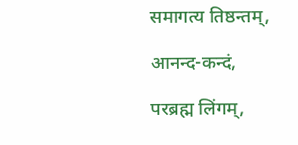समागत्य तिष्ठन्तम्,

आनन्द-कन्दं,

परब्रह्म लिंगम्,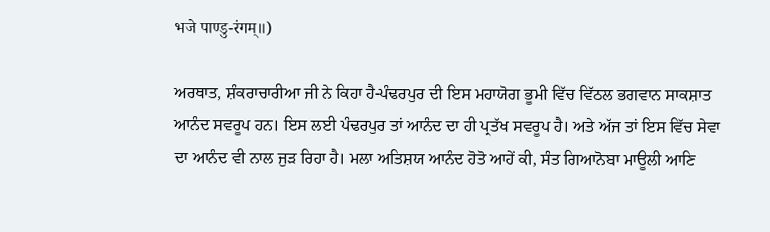भजे पाण्डु-रंगम्॥)

ਅਰਥਾਤ, ਸ਼ੰਕਰਾਚਾਰੀਆ ਜੀ ਨੇ ਕਿਹਾ ਹੈ-ਪੰਢਰਪੁਰ ਦੀ ਇਸ ਮਹਾਯੋਗ ਭੂਮੀ ਵਿੱਚ ਵਿੱਠਲ ਭਗਵਾਨ ਸਾਕਸ਼ਾਤ ਆਨੰਦ ਸਵਰੂਪ ਹਨ। ਇਸ ਲਈ ਪੰਢਰਪੁਰ ਤਾਂ ਆਨੰਦ ਦਾ ਹੀ ਪ੍ਰਤੱਖ ਸਵਰੂਪ ਹੈ। ਅਤੇ ਅੱਜ ਤਾਂ ਇਸ ਵਿੱਚ ਸੇਵਾ ਦਾ ਆਨੰਦ ਵੀ ਨਾਲ ਜੁੜ ਰਿਹਾ ਹੈ। ਮਲਾ ਅਤਿਸ਼ਯ ਆਨੰਦ ਹੋਤੋ ਆਹੇਂ ਕੀ, ਸੰਤ ਗਿਆਨੋਬਾ ਮਾਊਲੀ ਆਣਿ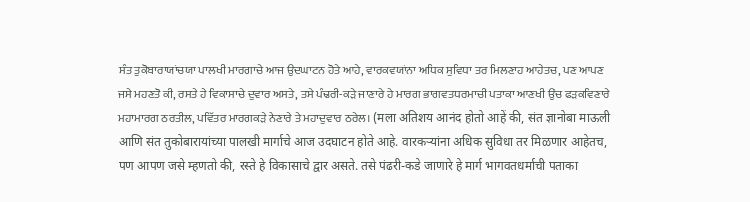ਸੰਤ ਤੁਕੋਬਾਰਾਯਾਂਚਯਾ ਪਾਲਖੀ ਮਾਰਗਾਚੇ ਆਜ ਉਦਘਾਟਨ ਹੋਤੇ ਆਹੇ, ਵਾਰਕਵਯਾਂਨਾ ਅਧਿਕ ਸੁਵਿਧਾ ਤਰ ਮਿਲਣਾਹ ਆਹੇਤਚ, ਪਣ ਆਪਣ ਜਸੇ ਮਹਣਤੋ ਕੀ, ਰਸਤੇ ਹੇ ਵਿਕਾਸਾਚੇ ਦੁਵਾਰ ਅਸਤੇ, ਤਸੇ ਪੰਢਰੀ-ਕੜੇ ਜਾਣਾਰੇ ਹੇ ਮਾਰਗ ਭਾਗਵਤਧਰਮਾਚੀ ਪਤਾਕਾ ਆਣਖੀ ਉਂਚ ਫੜਕਵਿਣਾਰੇ ਮਹਾਮਾਰਗ ਠਰਤੀਲ, ਪਵਿੱਤਰ ਮਾਰਗਕੜੇ ਨੇਣਾਰੇ ਤੇ ਮਹਾਦੁਵਾਰ ਠਰੇਲ। (मला अतिशय आनंद होतो आहें की, संत ज्ञानोबा माऊली आणि संत तुकोबारायांच्या पालखी मार्गाचे आज उदघाटन होते आहे. वारकर्‍यांना अधिक सुविधा तर मिळणार आहेतच, पण आपण जसे म्हणतो की, रस्ते हे विकासाचे द्वार असते. तसे पंढरी-कडे जाणारे हे मार्ग भागवतधर्माची पताका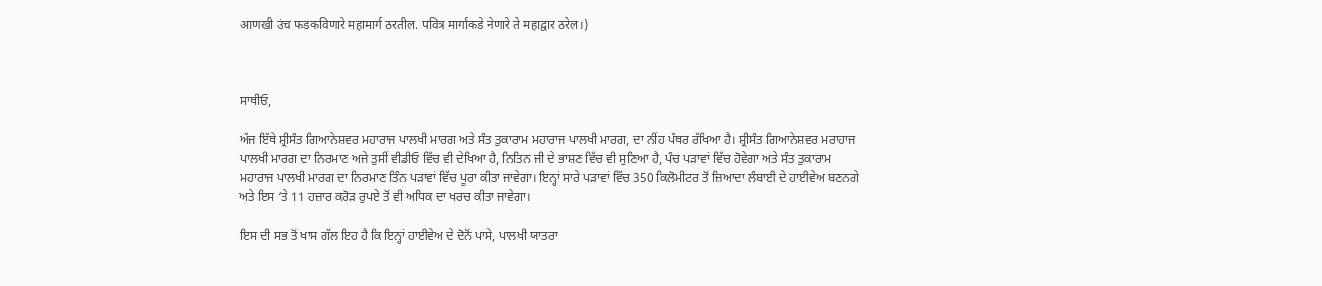आणखी उंच फडकविणारे महामार्ग ठरतील. पवित्र मार्गाकडे नेणारे ते महाद्वार ठरेल।)



ਸਾਥੀਓ,

ਅੱਜ ਇੱਥੇ ਸ਼੍ਰੀਸੰਤ ਗਿਆਨੇਸ਼ਵਰ ਮਹਾਰਾਜ ਪਾਲਖੀ ਮਾਰਗ ਅਤੇ ਸੰਤ ਤੁਕਾਰਾਮ ਮਹਾਰਾਜ ਪਾਲਖੀ ਮਾਰਗ, ਦਾ ਨੀਂਹ ਪੱਥਰ ਰੱਖਿਆ ਹੈ। ਸ਼੍ਰੀਸੰਤ ਗਿਆਨੇਸ਼ਵਰ ਮਰਾਹਾਜ ਪਾਲਖੀ ਮਾਰਗ ਦਾ ਨਿਰਮਾਣ ਅਜੇ ਤੁਸੀਂ ਵੀਡੀਓ ਵਿੱਚ ਵੀ ਦੇਖਿਆ ਹੈ, ਨਿਤਿਨ ਜੀ ਦੇ ਭਾਸ਼ਣ ਵਿੱਚ ਵੀ ਸੁਣਿਆ ਹੈ, ਪੰਚ ਪੜਾਵਾਂ ਵਿੱਚ ਹੋਵੇਗਾ ਅਤੇ ਸੰਤ ਤੁਕਾਰਾਮ ਮਹਾਰਾਜ ਪਾਲਖੀ ਮਾਰਗ ਦਾ ਨਿਰਮਾਣ ਤਿੰਨ ਪੜਾਵਾਂ ਵਿੱਚ ਪੂਰਾ ਕੀਤਾ ਜਾਵੇਗਾ। ਇਨ੍ਹਾਂ ਸਾਰੇ ਪੜਾਵਾਂ ਵਿੱਚ 350 ਕਿਲੋਮੀਟਰ ਤੋਂ ਜ਼ਿਆਦਾ ਲੰਬਾਈ ਦੇ ਹਾਈਵੇਅ ਬਣਨਗੇ ਅਤੇ ਇਸ ‘ਤੇ 11 ਹਜ਼ਾਰ ਕਰੋੜ ਰੁਪਏ ਤੋਂ ਵੀ ਅਧਿਕ ਦਾ ਖਰਚ ਕੀਤਾ ਜਾਵੇਗਾ।

ਇਸ ਦੀ ਸਭ ਤੋਂ ਖਾਸ ਗੱਲ ਇਹ ਹੈ ਕਿ ਇਨ੍ਹਾਂ ਹਾਈਵੇਅ ਦੇ ਦੋਨੋਂ ਪਾਸੇ, ਪਾਲਖੀ ਯਾਤਰਾ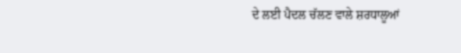ਦੇ ਲਈ ਪੈਦਲ ਚੱਲਣ ਵਾਲੇ ਸ਼ਰਧਾਲੂਆਂ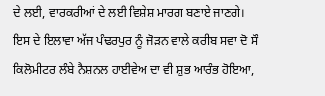ਦੇ ਲਈ, ਵਾਰਕਰੀਆਂ ਦੇ ਲਈ ਵਿਸ਼ੇਸ਼ ਮਾਰਗ ਬਣਾਏ ਜਾਣਗੇ। ਇਸ ਦੇ ਇਲਾਵਾ ਅੱਜ ਪੰਢਰਪੁਰ ਨੂੰ ਜੋੜਨ ਵਾਲੇ ਕਰੀਬ ਸਵਾ ਦੋ ਸੌ ਕਿਲੋਮੀਟਰ ਲੰਬੇ ਨੈਸ਼ਨਲ ਹਾਈਵੇਅ ਦਾ ਵੀ ਸ਼ੁਭ ਆਰੰਭ ਹੋਇਆ,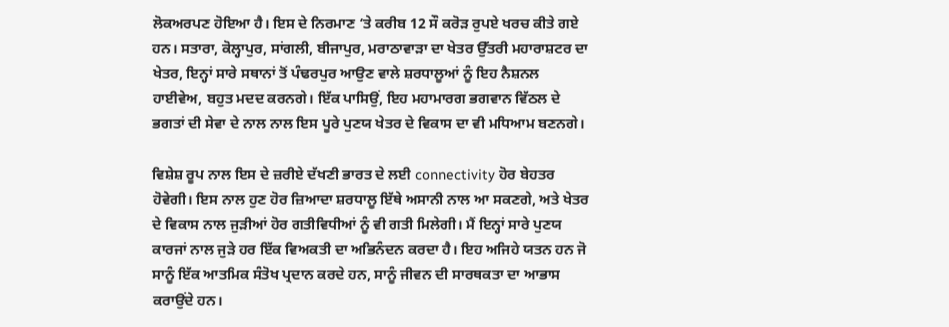ਲੋਕਅਰਪਣ ਹੋਇਆ ਹੈ। ਇਸ ਦੇ ਨਿਰਮਾਣ ‘ਤੇ ਕਰੀਬ 12 ਸੌ ਕਰੋੜ ਰੁਪਏ ਖਰਚ ਕੀਤੇ ਗਏ ਹਨ। ਸਤਾਰਾ, ਕੋਲ੍ਹਾਪੁਰ, ਸਾਂਗਲੀ, ਬੀਜਾਪੁਰ, ਮਰਾਠਾਵਾੜਾ ਦਾ ਖੇਤਰ ਉੱਤਰੀ ਮਹਾਰਾਸ਼ਟਰ ਦਾ ਖੇਤਰ, ਇਨ੍ਹਾਂ ਸਾਰੇ ਸਥਾਨਾਂ ਤੋਂ ਪੰਢਰਪੁਰ ਆਉਣ ਵਾਲੇ ਸ਼ਰਧਾਲੂਆਂ ਨੂੰ ਇਹ ਨੈਸ਼ਨਲ ਹਾਈਵੇਅ, ਬਹੁਤ ਮਦਦ ਕਰਨਗੇ। ਇੱਕ ਪਾਸਿਉਂ, ਇਹ ਮਹਾਮਾਰਗ ਭਗਵਾਨ ਵਿੱਠਲ ਦੇ ਭਗਤਾਂ ਦੀ ਸੇਵਾ ਦੇ ਨਾਲ ਨਾਲ ਇਸ ਪੂਰੇ ਪੁਣਯ ਖੇਤਰ ਦੇ ਵਿਕਾਸ ਦਾ ਵੀ ਮਧਿਆਮ ਬਣਨਗੇ।

ਵਿਸ਼ੇਸ਼ ਰੂਪ ਨਾਲ ਇਸ ਦੇ ਜ਼ਰੀਏ ਦੱਖਣੀ ਭਾਰਤ ਦੇ ਲਈ connectivity ਹੋਰ ਬੇਹਤਰ ਹੋਵੇਗੀ। ਇਸ ਨਾਲ ਹੁਣ ਹੋਰ ਜ਼ਿਆਦਾ ਸ਼ਰਧਾਲੂ ਇੱਥੇ ਅਸਾਨੀ ਨਾਲ ਆ ਸਕਣਗੇ, ਅਤੇ ਖੇਤਰ ਦੇ ਵਿਕਾਸ ਨਾਲ ਜੁੜੀਆਂ ਹੋਰ ਗਤੀਵਿਧੀਆਂ ਨੂੰ ਵੀ ਗਤੀ ਮਿਲੇਗੀ। ਮੈਂ ਇਨ੍ਹਾਂ ਸਾਰੇ ਪੁਣਯ ਕਾਰਜਾਂ ਨਾਲ ਜੁੜੇ ਹਰ ਇੱਕ ਵਿਅਕਤੀ ਦਾ ਅਭਿਨੰਦਨ ਕਰਦਾ ਹੈ। ਇਹ ਅਜਿਹੇ ਯਤਨ ਹਨ ਜੋ ਸਾਨੂੰ ਇੱਕ ਆਤਮਿਕ ਸੰਤੋਖ ਪ੍ਰਦਾਨ ਕਰਦੇ ਹਨ, ਸਾਨੂੰ ਜੀਵਨ ਦੀ ਸਾਰਥਕਤਾ ਦਾ ਆਭਾਸ ਕਰਾਉਂਦੇ ਹਨ।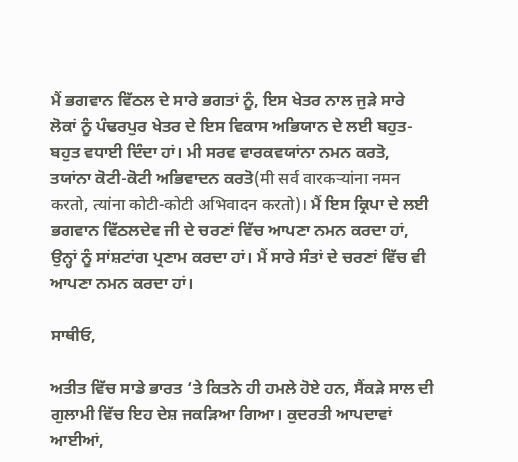ਮੈਂ ਭਗਵਾਨ ਵਿੱਠਲ ਦੇ ਸਾਰੇ ਭਗਤਾਂ ਨੂੰ, ਇਸ ਖੇਤਰ ਨਾਲ ਜੁੜੇ ਸਾਰੇ ਲੋਕਾਂ ਨੂੰ ਪੰਢਰਪੁਰ ਖੇਤਰ ਦੇ ਇਸ ਵਿਕਾਸ ਅਭਿਯਾਨ ਦੇ ਲਈ ਬਹੁਤ-ਬਹੁਤ ਵਧਾਈ ਦਿੰਦਾ ਹਾਂ। ਮੀ ਸਰਵ ਵਾਰਕਵਯਾਂਨਾ ਨਮਨ ਕਰਤੋ, ਤਯਾਂਨਾ ਕੋਟੀ-ਕੋਟੀ ਅਭਿਵਾਦਨ ਕਰਤੋ(मी सर्व वारकर्‍यांना नमन करतो, त्यांना कोटी-कोटी अभिवादन करतो)। ਮੈਂ ਇਸ ਕ੍ਰਿਪਾ ਦੇ ਲਈ  ਭਗਵਾਨ ਵਿੱਠਲਦੇਵ ਜੀ ਦੇ ਚਰਣਾਂ ਵਿੱਚ ਆਪਣਾ ਨਮਨ ਕਰਦਾ ਹਾਂ, ਉਨ੍ਹਾਂ ਨੂੰ ਸਾਂਸ਼ਟਾਂਗ ਪ੍ਰਣਾਮ ਕਰਦਾ ਹਾਂ। ਮੈਂ ਸਾਰੇ ਸੰਤਾਂ ਦੇ ਚਰਣਾਂ ਵਿੱਚ ਵੀ ਆਪਣਾ ਨਮਨ ਕਰਦਾ ਹਾਂ।

ਸਾਥੀਓ,

ਅਤੀਤ ਵਿੱਚ ਸਾਡੇ ਭਾਰਤ ‘ਤੇ ਕਿਤਨੇ ਹੀ ਹਮਲੇ ਹੋਏ ਹਨ, ਸੈਂਕੜੇ ਸਾਲ ਦੀ ਗੁਲਾਮੀ ਵਿੱਚ ਇਹ ਦੇਸ਼ ਜਕੜਿਆ ਗਿਆ। ਕੁਦਰਤੀ ਆਪਦਾਵਾਂ ਆਈਆਂ,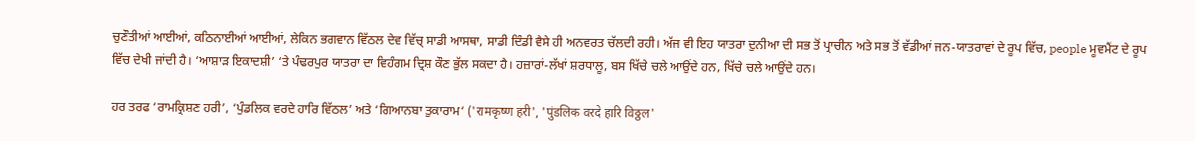ਚੁਣੌਤੀਆਂ ਆਈਆਂ, ਕਠਿਨਾਈਆਂ ਆਈਆਂ, ਲੇਕਿਨ ਭਗਵਾਨ ਵਿੱਠਲ ਦੇਵ ਵਿੱਚ੍ ਸਾਡੀ ਆਸਥਾ, ਸਾਡੀ ਦਿੰਡੀ ਵੈਸੇ ਹੀ ਅਨਵਰਤ ਚੱਲਦੀ ਰਹੀ। ਅੱਜ ਵੀ ਇਹ ਯਾਤਰਾ ਦੁਨੀਆ ਦੀ ਸਭ ਤੋਂ ਪ੍ਰਾਚੀਨ ਅਤੇ ਸਭ ਤੋਂ ਵੱਡੀਆਂ ਜਨ-ਯਾਤਰਾਵਾਂ ਦੇ ਰੂਪ ਵਿੱਚ, people ਮੂਵਮੈਂਟ ਦੇ ਰੂਪ ਵਿੱਚ ਦੇਖੀ ਜਾਂਦੀ ਹੈ। ‘ਆਸ਼ਾੜ ਇਕਾਦਸ਼ੀ’ ‘ਤੇ ਪੰਢਰਪੁਰ ਯਾਤਰਾ ਦਾ ਵਿਹੰਗਮ ਦ੍ਰਿਸ਼ ਕੌਣ ਭੁੱਲ ਸਕਦਾ ਹੈ। ਹਜ਼ਾਰਾਂ-ਲੱਖਾਂ ਸ਼ਰਧਾਲੂ, ਬਸ ਖਿੱਚੇ ਚਲੇ ਆਉਂਦੇ ਹਨ, ਖਿੱਚੇ ਚਲੇ ਆਉਂਦੇ ਹਨ।

ਹਰ ਤਰਫ ‘ਰਾਮਕ੍ਰਿਸ਼ਣ ਹਰੀ’, ‘ਪੁੰਡਲਿਕ ਵਰਦੇ ਹਾਰਿ ਵਿੱਠਲ’ ਅਤੇ ‘ਗਿਆਨਬਾ ਤੁਕਾਰਾਮ‘ ('रामकृष्ण हरी', 'पुंडलिक वरदे हारि विठ्ठल'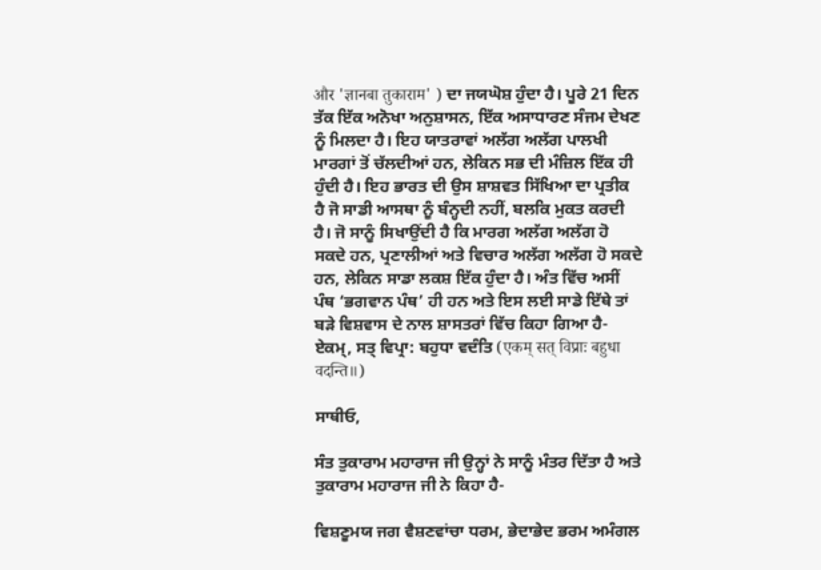और 'ज्ञानबा तुकाराम' ) ਦਾ ਜਯਘੋਸ਼ ਹੁੰਦਾ ਹੈ। ਪੂਰੇ 21 ਦਿਨ ਤੱਕ ਇੱਕ ਅਨੋਖਾ ਅਨੁਸ਼ਾਸਨ, ਇੱਕ ਅਸਾਧਾਰਣ ਸੰਜਮ ਦੇਖਣ ਨੂੰ ਮਿਲਦਾ ਹੈ। ਇਹ ਯਾਤਰਾਵਾਂ ਅਲੱਗ ਅਲੱਗ ਪਾਲਖੀ ਮਾਰਗਾਂ ਤੋਂ ਚੱਲਦੀਆਂ ਹਨ, ਲੇਕਿਨ ਸਭ ਦੀ ਮੰਜ਼ਿਲ ਇੱਕ ਹੀ ਹੁੰਦੀ ਹੈ। ਇਹ ਭਾਰਤ ਦੀ ਉਸ ਸ਼ਾਸ਼ਵਤ ਸਿੱਖਿਆ ਦਾ ਪ੍ਰਤੀਕ ਹੈ ਜੋ ਸਾਡੀ ਆਸਥਾ ਨੂੰ ਬੰਨ੍ਹਦੀ ਨਹੀਂ, ਬਲਕਿ ਮੁਕਤ ਕਰਦੀ ਹੈ। ਜੋ ਸਾਨੂੰ ਸਿਖਾਉਂਦੀ ਹੈ ਕਿ ਮਾਰਗ ਅਲੱਗ ਅਲੱਗ ਹੋ ਸਕਦੇ ਹਨ, ਪ੍ਰਣਾਲੀਆਂ ਅਤੇ ਵਿਚਾਰ ਅਲੱਗ ਅਲੱਗ ਹੋ ਸਕਦੇ ਹਨ, ਲੇਕਿਨ ਸਾਡਾ ਲਕਸ਼ ਇੱਕ ਹੁੰਦਾ ਹੈ। ਅੰਤ ਵਿੱਚ ਅਸੀਂ ਪੰਥ ‘ਭਗਵਾਨ ਪੰਥ’ ਹੀ ਹਨ ਅਤੇ ਇਸ ਲਈ ਸਾਡੇ ਇੱਥੇ ਤਾਂ ਬੜੇ ਵਿਸ਼ਵਾਸ ਦੇ ਨਾਲ ਸ਼ਾਸਤਰਾਂ ਵਿੱਚ ਕਿਹਾ ਗਿਆ ਹੈ-ਏਕਮ੍, ਸਤ੍ ਵਿਪ੍ਰਾ: ਬਹੁਧਾ ਵਦੰਤਿ (एकम् सत् विप्राः बहुधा वदन्ति॥)

ਸਾਥੀਓ,

ਸੰਤ ਤੁਕਾਰਾਮ ਮਹਾਰਾਜ ਜੀ ਉਨ੍ਹਾਂ ਨੇ ਸਾਨੂੰ ਮੰਤਰ ਦਿੱਤਾ ਹੈ ਅਤੇ ਤੁਕਾਰਾਮ ਮਹਾਰਾਜ ਜੀ ਨੇ ਕਿਹਾ ਹੈ-

ਵਿਸ਼ਣੂਮਯ ਜਗ ਵੈਸ਼ਣਵਾਂਚਾ ਧਰਮ, ਭੇਦਾਭੇਦ ਭਰਮ ਅਮੰਗਲ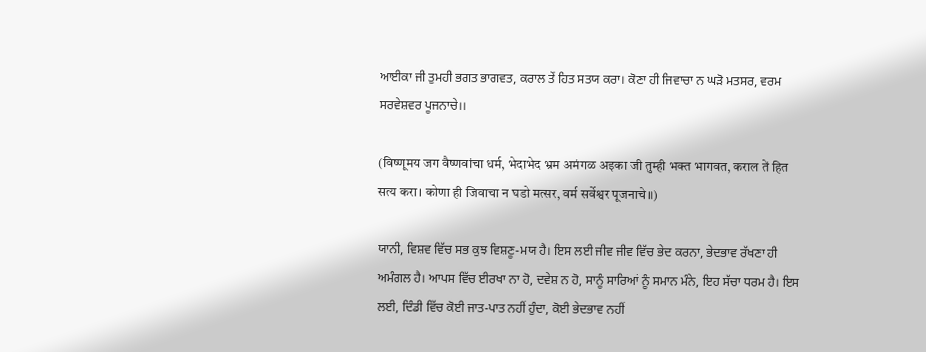ਆਈਕਾ ਜੀ ਤੁਮਹੀ ਭਗਤ ਭਾਗਵਤ, ਕਰਾਲ ਤੇਂ ਹਿਤ ਸਤਯ ਕਰਾ। ਕੋਣਾ ਹੀ ਜਿਵਾਚਾ ਨ ਘੜੋ ਮਤਸਰ, ਵਰਮ ਸਰਵੇਸ਼ਵਰ ਪੂਜਨਾਚੇ।।

(विष्णूमय जग वैष्णवांचा धर्म, भेदाभेद भ्रम अमंगळ अइका जी तुम्ही भक्त भागवत, कराल तें हित सत्य करा। कोणा ही जिवाचा न घडो मत्सर, वर्म सर्वेश्वर पूजनाचे॥)

ਯਾਨੀ, ਵਿਸ਼ਵ ਵਿੱਚ ਸਭ ਕੁਝ ਵਿਸ਼ਣੂ-ਮਯ ਹੈ। ਇਸ ਲਈ ਜੀਵ ਜੀਵ ਵਿੱਚ ਭੇਦ ਕਰਨਾ, ਭੇਦਭਾਵ ਰੱਖਣਾ ਹੀ ਅਮੰਗਲ ਹੈ। ਆਪਸ ਵਿੱਚ ਈਰਖਾ ਨਾ ਹੋ, ਦਵੇਸ਼ ਨ ਹੋ, ਸਾਨੂੰ ਸਾਰਿਆਂ ਨੂੰ ਸਮਾਨ ਮੰਨੇ, ਇਹ ਸੱਚਾ ਧਰਮ ਹੈ। ਇਸ ਲਈ, ਦਿੰਡੀ ਵਿੱਚ ਕੋਈ ਜਾਤ-ਪਾਤ ਨਹੀਂ ਹੁੰਦਾ, ਕੋਈ ਭੇਦਭਾਵ ਨਹੀਂ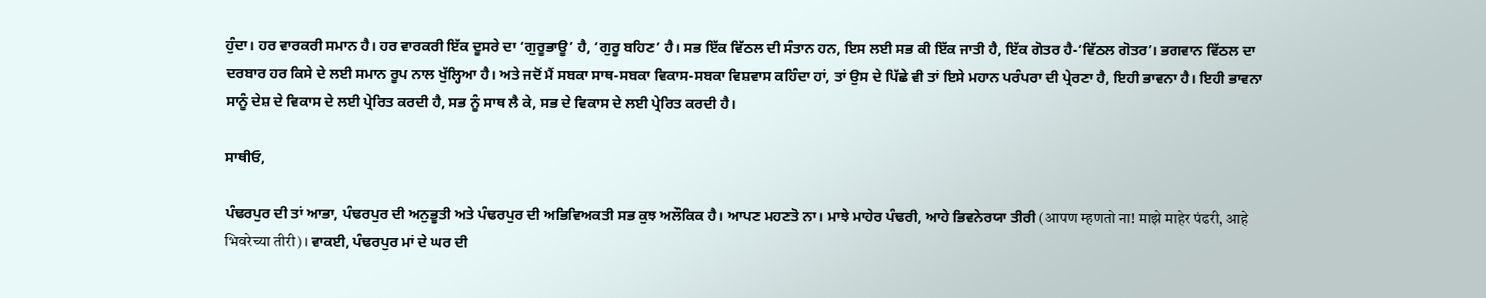ਹੁੰਦਾ। ਹਰ ਵਾਰਕਰੀ ਸਮਾਨ ਹੈ। ਹਰ ਵਾਰਕਰੀ ਇੱਕ ਦੂਸਰੇ ਦਾ ‘ਗੁਰੂਭਾਊ’ ਹੈ, ‘ਗੁਰੂ ਬਹਿਣ’ ਹੈ। ਸਭ ਇੱਕ ਵਿੱਠਲ ਦੀ ਸੰਤਾਨ ਹਨ, ਇਸ ਲਈ ਸਭ ਕੀ ਇੱਕ ਜਾਤੀ ਹੈ, ਇੱਕ ਗੋਤਰ ਹੈ-‘ਵਿੱਠਲ ਗੋਤਰ’। ਭਗਵਾਨ ਵਿੱਠਲ ਦਾ ਦਰਬਾਰ ਹਰ ਕਿਸੇ ਦੇ ਲਈ ਸਮਾਨ ਰੂਪ ਨਾਲ ਖੁੱਲ੍ਹਿਆ ਹੈ। ਅਤੇ ਜਦੋਂ ਮੈਂ ਸਬਕਾ ਸਾਥ-ਸਬਕਾ ਵਿਕਾਸ-ਸਬਕਾ ਵਿਸ਼ਵਾਸ ਕਹਿੰਦਾ ਹਾਂ, ਤਾਂ ਉਸ ਦੇ ਪਿੱਛੇ ਵੀ ਤਾਂ ਇਸੇ ਮਹਾਨ ਪਰੰਪਰਾ ਦੀ ਪ੍ਰੇਰਣਾ ਹੈ, ਇਹੀ ਭਾਵਨਾ ਹੈ। ਇਹੀ ਭਾਵਨਾ ਸਾਨੂੰ ਦੇਸ਼ ਦੇ ਵਿਕਾਸ ਦੇ ਲਈ ਪ੍ਰੇਰਿਤ ਕਰਦੀ ਹੈ, ਸਭ ਨੂੰ ਸਾਥ ਲੈ ਕੇ, ਸਭ ਦੇ ਵਿਕਾਸ ਦੇ ਲਈ ਪ੍ਰੇਰਿਤ ਕਰਦੀ ਹੈ।

ਸਾਥੀਓ,

ਪੰਢਰਪੁਰ ਦੀ ਤਾਂ ਆਭਾ, ਪੰਢਰਪੁਰ ਦੀ ਅਨੁਭੂਤੀ ਅਤੇ ਪੰਢਰਪੁਰ ਦੀ ਅਭਿਵਿਅਕਤੀ ਸਭ ਕੁਝ ਅਲੌਕਿਕ ਹੈ। ਆਪਣ ਮਹਣਤੋ ਨਾ। ਮਾਝੇ ਮਾਹੇਰ ਪੰਢਰੀ, ਆਹੇ ਭਿਵਨੇਰਯਾ ਤੀਰੀ (आपण म्हणतो ना! माझे माहेर पंढरी, आहे भिवरेच्या तीरी)। ਵਾਕਈ, ਪੰਢਰਪੁਰ ਮਾਂ ਦੇ ਘਰ ਦੀ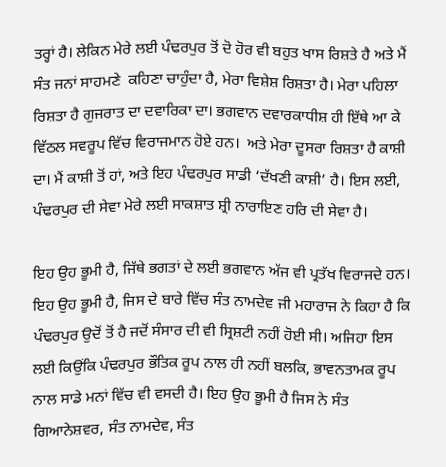ਤਰ੍ਹਾਂ ਹੈ। ਲੇਕਿਨ ਮੇਰੇ ਲਈ ਪੰਢਰਪੁਰ ਤੋਂ ਦੋ ਹੋਰ ਵੀ ਬਹੁਤ ਖਾਸ ਰਿਸ਼ਤੇ ਹੈ ਅਤੇ ਮੈਂ ਸੰਤ ਜਨਾਂ ਸਾਹਮਣੇ  ਕਹਿਣਾ ਚਾਹੁੰਦਾ ਹੈ, ਮੇਰਾ ਵਿਸ਼ੇਸ਼ ਰਿਸ਼ਤਾ ਹੈ। ਮੇਰਾ ਪਹਿਲਾ ਰਿਸ਼ਤਾ ਹੈ ਗੁਜਰਾਤ ਦਾ ਦਵਾਰਿਕਾ ਦਾ। ਭਗਵਾਨ ਦਵਾਰਕਾਧੀਸ਼ ਹੀ ਇੱਥੇ ਆ ਕੇ ਵਿੱਠਲ ਸਵਰੂਪ ਵਿੱਚ ਵਿਰਾਜਮਾਨ ਹੋਏ ਹਨ।  ਅਤੇ ਮੇਰਾ ਦੂਸਰਾ ਰਿਸ਼ਤਾ ਹੈ ਕਾਸ਼ੀ ਦਾ। ਮੈਂ ਕਾਸ਼ੀ ਤੋਂ ਹਾਂ, ਅਤੇ ਇਹ ਪੰਢਰਪੁਰ ਸਾਡੀ ‘ਦੱਖਣੀ ਕਾਸ਼ੀ’ ਹੈ। ਇਸ ਲਈ, ਪੰਢਰਪੁਰ ਦੀ ਸੇਵਾ ਮੇਰੇ ਲਈ ਸਾਕਸ਼ਾਤ ਸ਼੍ਰੀ ਨਾਰਾਇਣ ਹਰਿ ਦੀ ਸੇਵਾ ਹੈ।

ਇਹ ਉਹ ਭੂਮੀ ਹੈ, ਜਿੱਥੇ ਭਗਤਾਂ ਦੇ ਲਈ ਭਗਵਾਨ ਅੱਜ ਵੀ ਪ੍ਰਤੱਖ ਵਿਰਾਜਦੇ ਹਨ। ਇਹ ਉਹ ਭੂਮੀ ਹੈ, ਜਿਸ ਦੇ ਬਾਰੇ ਵਿੱਚ ਸੰਤ ਨਾਮਦੇਵ ਜੀ ਮਹਾਰਾਜ ਨੇ ਕਿਹਾ ਹੈ ਕਿ ਪੰਢਰਪੁਰ ਉਦੋਂ ਤੋਂ ਹੈ ਜਦੋਂ ਸੰਸਾਰ ਦੀ ਵੀ ਸ੍ਰਿਸ਼ਟੀ ਨਹੀਂ ਹੋਈ ਸੀ। ਅਜਿਹਾ ਇਸ ਲਈ ਕਿਉਂਕਿ ਪੰਢਰਪੁਰ ਭੌਤਿਕ ਰੂਪ ਨਾਲ ਹੀ ਨਹੀਂ ਬਲਕਿ, ਭਾਵਨਤਾਮਕ ਰੂਪ ਨਾਲ ਸਾਡੇ ਮਨਾਂ ਵਿੱਚ ਵੀ ਵਸਦੀ ਹੈ। ਇਹ ਉਹ ਭੂਮੀ ਹੈ ਜਿਸ ਨੇ ਸੰਤ ਗਿਆਨੇਸ਼ਵਰ, ਸੰਤ ਨਾਮਦੇਵ, ਸੰਤ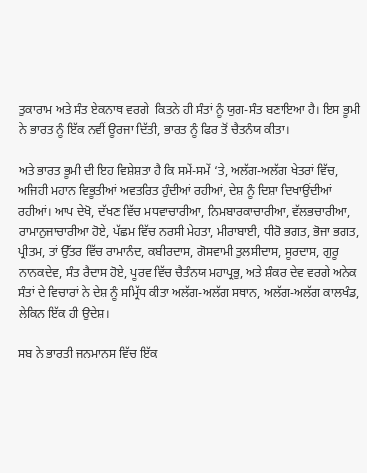ਤੁਕਾਰਾਮ ਅਤੇ ਸੰਤ ਏਕਨਾਥ ਵਰਗੇ  ਕਿਤਨੇ ਹੀ ਸੰਤਾਂ ਨੂੰ ਯੁਗ-ਸੰਤ ਬਣਾਇਆ ਹੈ। ਇਸ ਭੂਮੀ ਨੇ ਭਾਰਤ ਨੂੰ ਇੱਕ ਨਵੀਂ ਊਰਜਾ ਦਿੱਤੀ, ਭਾਰਤ ਨੂੰ ਫਿਰ ਤੋਂ ਚੈਤਨੰਯ ਕੀਤਾ।

ਅਤੇ ਭਾਰਤ ਭੂਮੀ ਦੀ ਇਹ ਵਿਸ਼ੇਸ਼ਤਾ ਹੈ ਕਿ ਸਮੇਂ-ਸਮੇਂ ‘ਤੇ, ਅਲੱਗ-ਅਲੱਗ ਖੇਤਰਾਂ ਵਿੱਚ, ਅਜਿਹੀ ਮਹਾਨ ਵਿਭੂਤੀਆਂ ਅਵਤਰਿਤ ਹੁੰਦੀਆਂ ਰਹੀਆਂ, ਦੇਸ਼ ਨੂੰ ਦਿਸ਼ਾ ਦਿਖਾਉਂਦੀਆਂ ਰਹੀਆਂ। ਆਪ ਦੇਖੋ, ਦੱਖਣ ਵਿੱਚ ਮਧਵਾਚਾਰੀਆ, ਨਿਮਬਾਰਕਾਚਾਰੀਆ, ਵੱਲਭਚਾਰੀਆ, ਰਾਮਾਨੁਜਾਚਾਰੀਆ ਹੋਏ, ਪੱਛਮ ਵਿੱਚ ਨਰਸੀ ਮੇਹਤਾ, ਮੀਰਾਬਾਈ, ਧੀਰੋ ਭਗਤ, ਭੋਜਾ ਭਗਤ, ਪ੍ਰੀਤਮ, ਤਾਂ ਉੱਤਰ ਵਿੱਚ ਰਾਮਾਨੰਦ, ਕਬੀਰਦਾਸ, ਗੋਸਵਾਮੀ ਤੁਲਸੀਦਾਸ, ਸੂਰਦਾਸ, ਗੁਰੂ ਨਾਨਕਦੇਵ, ਸੰਤ ਰੈਦਾਸ ਹੋਏ, ਪੂਰਵ ਵਿੱਚ ਚੈਤੰਨਯ ਮਹਾਪ੍ਰਭੁ, ਅਤੇ ਸ਼ੰਕਰ ਦੇਵ ਵਰਗੇ ਅਨੇਕ ਸੰਤਾਂ ਦੇ ਵਿਚਾਰਾਂ ਨੇ ਦੇਸ਼ ਨੂੰ ਸਮ੍ਰਿੱਧ ਕੀਤਾ ਅਲੱਗ-ਅਲੱਗ ਸਥਾਨ, ਅਲੱਗ-ਅਲੱਗ ਕਾਲਖੰਡ, ਲੇਕਿਨ ਇੱਕ ਹੀ ਉਦੇਸ਼।

ਸਬ ਨੇ ਭਾਰਤੀ ਜਨਮਾਨਸ ਵਿੱਚ ਇੱਕ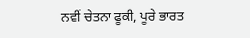ਨਵੀਂ ਚੇਤਨਾ ਫੂਕੀ, ਪੂਰੇ ਭਾਰਤ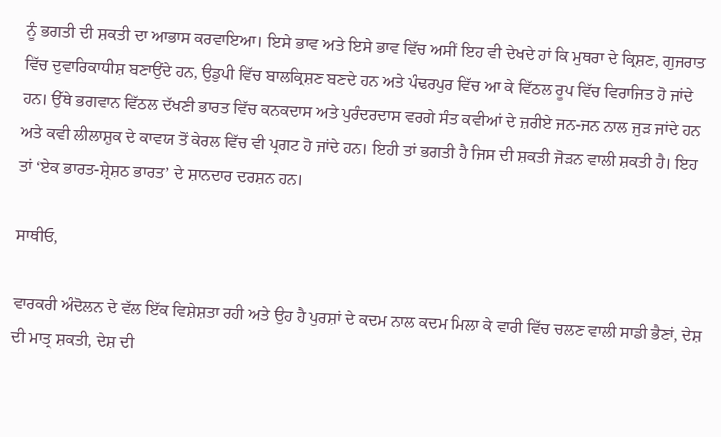ਨੂੰ ਭਗਤੀ ਦੀ ਸ਼ਕਤੀ ਦਾ ਆਭਾਸ ਕਰਵਾਇਆ। ਇਸੇ ਭਾਵ ਅਤੇ ਇਸੇ ਭਾਵ ਵਿੱਚ ਅਸੀਂ ਇਹ ਵੀ ਦੇਖਦੇ ਹਾਂ ਕਿ ਮੁਥਰਾ ਦੇ ਕ੍ਰਿਸ਼ਣ, ਗੁਜਰਾਤ ਵਿੱਚ ਦੁਵਾਰਿਕਾਧੀਸ਼ ਬਣਾਉਂਦੇ ਹਨ, ਉਡੁਪੀ ਵਿੱਚ ਬਾਲਕ੍ਰਿਸ਼ਣ ਬਣਦੇ ਹਨ ਅਤੇ ਪੰਢਰਪੁਰ ਵਿੱਚ ਆ ਕੇ ਵਿੱਠਲ ਰੂਪ ਵਿੱਚ ਵਿਰਾਜਿਤ ਹੋ ਜਾਂਦੇ ਹਨ। ਉੱਥੇ ਭਗਵਾਨ ਵਿੱਠਲ ਦੱਖਣੀ ਭਾਰਤ ਵਿੱਚ ਕਨਕਦਾਸ ਅਤੇ ਪੁਰੰਦਰਦਾਸ ਵਰਗੇ ਸੰਤ ਕਵੀਆਂ ਦੇ ਜ਼ਰੀਏ ਜਨ-ਜਨ ਨਾਲ ਜੁੜ ਜਾਂਦੇ ਹਨ ਅਤੇ ਕਵੀ ਲੀਲਾਸ਼ੁਕ ਦੇ ਕਾਵਯ ਤੋਂ ਕੇਰਲ ਵਿੱਚ ਵੀ ਪ੍ਰਗਟ ਹੋ ਜਾਂਦੇ ਹਨ। ਇਹੀ ਤਾਂ ਭਗਤੀ ਹੈ ਜਿਸ ਦੀ ਸ਼ਕਤੀ ਜੋੜਨ ਵਾਲੀ ਸ਼ਕਤੀ ਹੈ। ਇਹ ਤਾਂ ‘ਏਕ ਭਾਰਤ-ਸ਼੍ਰੇਸ਼ਠ ਭਾਰਤ’ ਦੇ ਸ਼ਾਨਦਾਰ ਦਰਸ਼ਨ ਹਨ।

ਸਾਥੀਓ,

ਵਾਰਕਰੀ ਅੰਦੋਲਨ ਦੇ ਵੱਲ ਇੱਕ ਵਿਸ਼ੇਸ਼ਤਾ ਰਹੀ ਅਤੇ ਉਹ ਹੈ ਪੁਰਸ਼ਾਂ ਦੇ ਕਦਮ ਨਾਲ ਕਦਮ ਮਿਲਾ ਕੇ ਵਾਰੀ ਵਿੱਚ ਚਲਣ ਵਾਲੀ ਸਾਡੀ ਭੈਣਾਂ, ਦੇਸ਼ ਦੀ ਮਾਤ੍ਰ ਸ਼ਕਤੀ, ਦੇਸ਼ ਦੀ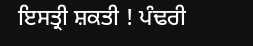ਇਸਤ੍ਰੀ ਸ਼ਕਤੀ ! ਪੰਢਰੀ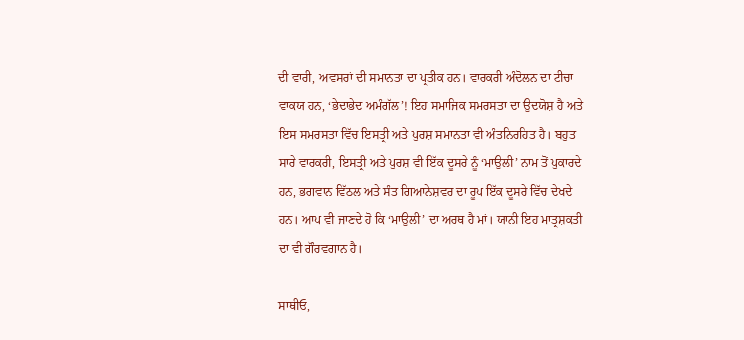ਦੀ ਵਾਰੀ, ਅਵਸਰਾਂ ਦੀ ਸਮਾਨਤਾ ਦਾ ਪ੍ਰਤੀਕ ਹਨ। ਵਾਰਕਰੀ ਅੰਦੋਲਨ ਦਾ ਟੀਚਾ ਵਾਕਯ ਹਨ, ‘ਭੇਦਾਭੇਦ ਅਮੰਗੱਲ’! ਇਹ ਸਮਾਜਿਕ ਸਮਰਸਤਾ ਦਾ ਉਦਯੋਸ਼ ਹੈ ਅਤੇ ਇਸ ਸਮਰਸਤਾ ਵਿੱਚ ਇਸਤ੍ਰੀ ਅਤੇ ਪੁਰਸ਼ ਸਮਾਨਤਾ ਵੀ ਅੰਤਨਿਰਹਿਤ ਹੈ। ਬਹੁਤ ਸਾਰੇ ਵਾਰਕਰੀ, ਇਸਤ੍ਰੀ ਅਤੇ ਪੁਰਸ਼ ਵੀ ਇੱਕ ਦੂਸਰੇ ਨੂੰ ‘ਮਾਉਲੀ’ ਨਾਮ ਤੋਂ ਪੁਕਾਰਦੇ ਹਨ, ਭਗਵਾਨ ਵਿੱਠਲ ਅਤੇ ਸੰਤ ਗਿਆਨੇਸ਼ਵਰ ਦਾ ਰੂਪ ਇੱਕ ਦੂਸਰੇ ਵਿੱਚ ਦੇਖਦੇ ਹਨ। ਆਪ ਵੀ ਜਾਣਦੇ ਹੋ ਕਿ ‘ਮਾਉਲੀ’ ਦਾ ਅਰਥ ਹੈ ਮਾਂ। ਯਾਨੀ ਇਹ ਮਾਤ੍ਰਸ਼ਕਤੀ ਦਾ ਵੀ ਗੌਰਵਗਾਨ ਹੈ।

ਸਾਥੀਓ,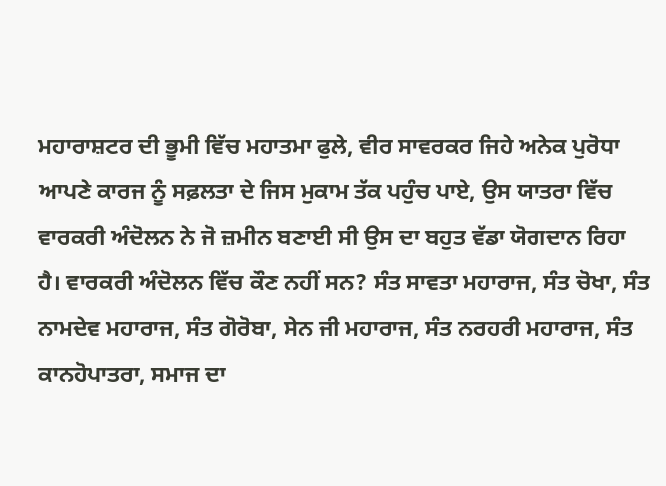ਮਹਾਰਾਸ਼ਟਰ ਦੀ ਭੂਮੀ ਵਿੱਚ ਮਹਾਤਮਾ ਫੁਲੇ, ਵੀਰ ਸਾਵਰਕਰ ਜਿਹੇ ਅਨੇਕ ਪੁਰੋਧਾ ਆਪਣੇ ਕਾਰਜ ਨੂੰ ਸਫ਼ਲਤਾ ਦੇ ਜਿਸ ਮੁਕਾਮ ਤੱਕ ਪਹੁੰਚ ਪਾਏ, ਉਸ ਯਾਤਰਾ ਵਿੱਚ ਵਾਰਕਰੀ ਅੰਦੋਲਨ ਨੇ ਜੋ ਜ਼ਮੀਨ ਬਣਾਈ ਸੀ ਉਸ ਦਾ ਬਹੁਤ ਵੱਡਾ ਯੋਗਦਾਨ ਰਿਹਾ ਹੈ। ਵਾਰਕਰੀ ਅੰਦੋਲਨ ਵਿੱਚ ਕੌਣ ਨਹੀਂ ਸਨ? ਸੰਤ ਸਾਵਤਾ ਮਹਾਰਾਜ, ਸੰਤ ਚੋਖਾ, ਸੰਤ ਨਾਮਦੇਵ ਮਹਾਰਾਜ, ਸੰਤ ਗੋਰੋਬਾ, ਸੇਨ ਜੀ ਮਹਾਰਾਜ, ਸੰਤ ਨਰਹਰੀ ਮਹਾਰਾਜ, ਸੰਤ ਕਾਨਹੋਪਾਤਰਾ, ਸਮਾਜ ਦਾ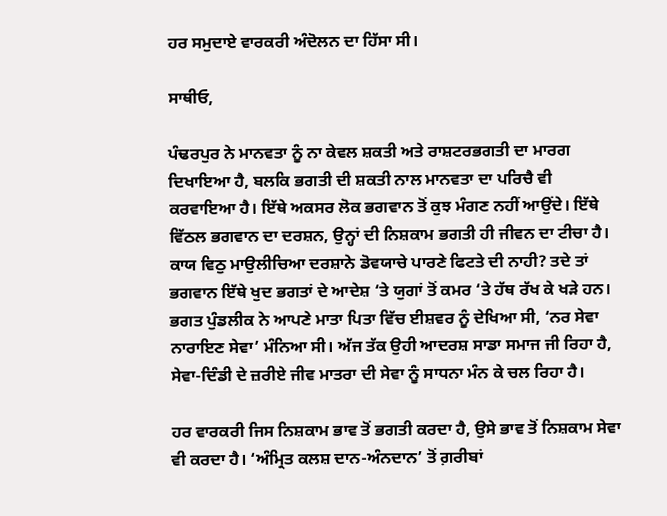ਹਰ ਸਮੁਦਾਏ ਵਾਰਕਰੀ ਅੰਦੋਲਨ ਦਾ ਹਿੱਸਾ ਸੀ।

ਸਾਥੀਓ,

ਪੰਢਰਪੁਰ ਨੇ ਮਾਨਵਤਾ ਨੂੰ ਨਾ ਕੇਵਲ ਸ਼ਕਤੀ ਅਤੇ ਰਾਸ਼ਟਰਭਗਤੀ ਦਾ ਮਾਰਗ ਦਿਖਾਇਆ ਹੈ, ਬਲਕਿ ਭਗਤੀ ਦੀ ਸ਼ਕਤੀ ਨਾਲ ਮਾਨਵਤਾ ਦਾ ਪਰਿਚੈ ਵੀ ਕਰਵਾਇਆ ਹੈ। ਇੱਥੇ ਅਕਸਰ ਲੋਕ ਭਗਵਾਨ ਤੋਂ ਕੁਝ ਮੰਗਣ ਨਹੀਂ ਆਉਂਦੇ। ਇੱਥੇ ਵਿੱਠਲ ਭਗਵਾਨ ਦਾ ਦਰਸ਼ਨ, ਉਨ੍ਹਾਂ ਦੀ ਨਿਸ਼ਕਾਮ ਭਗਤੀ ਹੀ ਜੀਵਨ ਦਾ ਟੀਚਾ ਹੈ। ਕਾਯ ਵਿਠੁ ਮਾਉਲੀਚਿਆ ਦਰਸ਼ਾਨੇ ਡੋਵਯਾਚੇ ਪਾਰਣੇ ਫਿਟਤੇ ਦੀ ਨਾਹੀ? ਤਦੇ ਤਾਂ ਭਗਵਾਨ ਇੱਥੇ ਖੁਦ ਭਗਤਾਂ ਦੇ ਆਦੇਸ਼ ‘ਤੇ ਯੁਗਾਂ ਤੋਂ ਕਮਰ ‘ਤੇ ਹੱਥ ਰੱਖ ਕੇ ਖੜੇ ਹਨ। ਭਗਤ ਪੁੰਡਲੀਕ ਨੇ ਆਪਣੇ ਮਾਤਾ ਪਿਤਾ ਵਿੱਚ ਈਸ਼ਵਰ ਨੂੰ ਦੇਖਿਆ ਸੀ, ‘ਨਰ ਸੇਵਾ ਨਾਰਾਇਣ ਸੇਵਾ’ ਮੰਨਿਆ ਸੀ। ਅੱਜ ਤੱਕ ਉਹੀ ਆਦਰਸ਼ ਸਾਡਾ ਸਮਾਜ ਜੀ ਰਿਹਾ ਹੈ, ਸੇਵਾ-ਦਿੰਡੀ ਦੇ ਜ਼ਰੀਏ ਜੀਵ ਮਾਤਰਾ ਦੀ ਸੇਵਾ ਨੂੰ ਸਾਧਨਾ ਮੰਨ ਕੇ ਚਲ ਰਿਹਾ ਹੈ।

ਹਰ ਵਾਰਕਰੀ ਜਿਸ ਨਿਸ਼ਕਾਮ ਭਾਵ ਤੋਂ ਭਗਤੀ ਕਰਦਾ ਹੈ, ਉਸੇ ਭਾਵ ਤੋਂ ਨਿਸ਼ਕਾਮ ਸੇਵਾ ਵੀ ਕਰਦਾ ਹੈ। ‘ਅੰਮ੍ਰਿਤ ਕਲਸ਼ ਦਾਨ-ਅੰਨਦਾਨ’ ਤੋਂ ਗ਼ਰੀਬਾਂ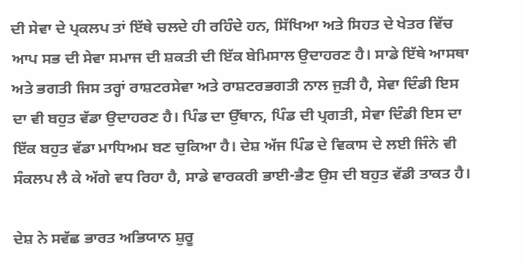ਦੀ ਸੇਵਾ ਦੇ ਪ੍ਰਕਲਪ ਤਾਂ ਇੱਥੇ ਚਲਦੇ ਹੀ ਰਹਿੰਦੇ ਹਨ, ਸਿੱਖਿਆ ਅਤੇ ਸਿਹਤ ਦੇ ਖੇਤਰ ਵਿੱਚ ਆਪ ਸਭ ਦੀ ਸੇਵਾ ਸਮਾਜ ਦੀ ਸ਼ਕਤੀ ਦੀ ਇੱਕ ਬੇਮਿਸਾਲ ਉਦਾਹਰਣ ਹੈ। ਸਾਡੇ ਇੱਥੇ ਆਸਥਾ ਅਤੇ ਭਗਤੀ ਜਿਸ ਤਰ੍ਹਾਂ ਰਾਸ਼ਟਰਸੇਵਾ ਅਤੇ ਰਾਸ਼ਟਰਭਗਤੀ ਨਾਲ ਜੁੜੀ ਹੈ, ਸੇਵਾ ਦਿੰਡੀ ਇਸ ਦਾ ਵੀ ਬਹੁਤ ਵੱਡਾ ਉਦਾਹਰਣ ਹੈ। ਪਿੰਡ ਦਾ ਉੱਥਾਨ, ਪਿੰਡ ਦੀ ਪ੍ਰਗਤੀ, ਸੇਵਾ ਦਿੰਡੀ ਇਸ ਦਾ ਇੱਕ ਬਹੁਤ ਵੱਡਾ ਮਾਧਿਅਮ ਬਣ ਚੁਕਿਆ ਹੈ। ਦੇਸ਼ ਅੱਜ ਪਿੰਡ ਦੇ ਵਿਕਾਸ ਦੇ ਲਈ ਜਿੰਨੇ ਵੀ ਸੰਕਲਪ ਲੈ ਕੇ ਅੱਗੇ ਵਧ ਰਿਹਾ ਹੈ, ਸਾਡੇ ਵਾਰਕਰੀ ਭਾਈ-ਭੈਣ ਉਸ ਦੀ ਬਹੁਤ ਵੱਡੀ ਤਾਕਤ ਹੈ।

ਦੇਸ਼ ਨੇ ਸਵੱਛ ਭਾਰਤ ਅਭਿਯਾਨ ਸ਼ੁਰੂ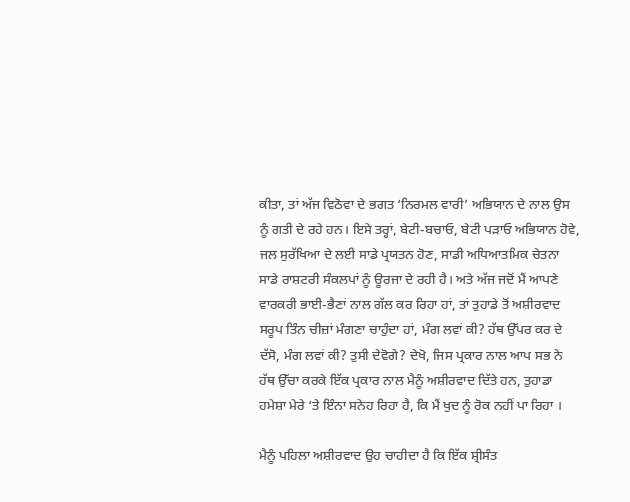ਕੀਤਾ, ਤਾਂ ਅੱਜ ਵਿਠੋਵਾ ਦੇ ਭਗਤ ‘ਨਿਰਮਲ ਵਾਰੀ’ ਅਭਿਯਾਨ ਦੇ ਨਾਲ ਉਸ ਨੂੰ ਗਤੀ ਦੇ ਰਹੇ ਹਨ। ਇਸੇ ਤਰ੍ਹਾਂ, ਬੇਟੀ-ਬਚਾਓ, ਬੇਟੀ ਪੜਾਓ ਅਭਿਯਾਨ ਹੋਵੇ, ਜਲ ਸੁਰੱਖਿਆ ਦੇ ਲਈ ਸਾਡੇ ਪ੍ਰਯਤਨ ਹੋਣ, ਸਾਡੀ ਅਧਿਆਤਮਿਕ ਚੇਤਨਾ ਸਾਡੇ ਰਾਸ਼ਟਰੀ ਸੰਕਲਪਾਂ ਨੂੰ ਊਰਜਾ ਦੇ ਰਹੀ ਹੈ। ਅਤੇ ਅੱਜ ਜਦੋਂ ਮੈਂ ਆਪਣੇ ਵਾਰਕਰੀ ਭਾਈ-ਭੈਣਾਂ ਨਾਲ ਗੱਲ ਕਰ ਰਿਹਾ ਹਾਂ, ਤਾਂ ਤੁਹਾਡੇ ਤੋਂ ਅਸ਼ੀਰਵਾਦ ਸਰੂਪ ਤਿੰਨ ਚੀਜ਼ਾਂ ਮੰਗਣਾ ਚਾਹੁੰਦਾ ਹਾਂ, ਮੰਗ ਲਵਾਂ ਕੀ? ਹੱਥ ਉੱਪਰ ਕਰ ਦੇ ਦੱਸੋ, ਮੰਗ ਲਵਾਂ ਕੀ? ਤੁਸੀ ਦੇਵੋਗੇ? ਦੇਖੋ, ਜਿਸ ਪ੍ਰਕਾਰ ਨਾਲ ਆਪ ਸਭ ਨੇ ਹੱਥ ਉੱਚਾ ਕਰਕੇ ਇੱਕ ਪ੍ਰਕਾਰ ਨਾਲ ਮੈਨੂੰ ਅਸ਼ੀਰਵਾਦ ਦਿੱਤੇ ਹਨ, ਤੁਹਾਡਾ ਹਮੇਸ਼ਾ ਮੇਰੇ ‘ਤੇ ਇੰਨਾ ਸਨੇਹ ਰਿਹਾ ਹੈ, ਕਿ ਮੈਂ ਖੁਦ ਨੂੰ ਰੋਕ ਨਹੀਂ ਪਾ ਰਿਹਾ ।

ਮੈਨੂੰ ਪਹਿਲਾ ਅਸ਼ੀਰਵਾਦ ਉਹ ਚਾਹੀਦਾ ਹੈ ਕਿ ਇੱਕ ਸ਼੍ਰੀਸੰਤ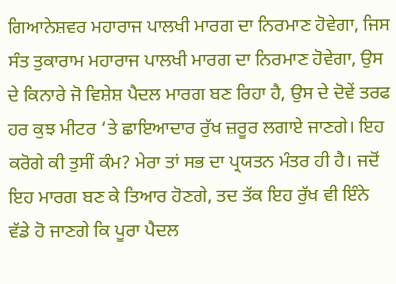ਗਿਆਨੇਸ਼ਵਰ ਮਹਾਰਾਜ ਪਾਲਖੀ ਮਾਰਗ ਦਾ ਨਿਰਮਾਣ ਹੋਵੇਗਾ, ਜਿਸ ਸੰਤ ਤੁਕਾਰਾਮ ਮਹਾਰਾਜ ਪਾਲਖੀ ਮਾਰਗ ਦਾ ਨਿਰਮਾਣ ਹੋਵੇਗਾ, ਉਸ ਦੇ ਕਿਨਾਰੇ ਜੋ ਵਿਸ਼ੇਸ਼ ਪੈਦਲ ਮਾਰਗ ਬਣ ਰਿਹਾ ਹੈ, ਉਸ ਦੇ ਦੋਵੇਂ ਤਰਫ ਹਰ ਕੁਝ ਮੀਟਰ ‘ਤੇ ਛਾਇਆਦਾਰ ਰੁੱਖ ਜ਼ਰੂਰ ਲਗਾਏ ਜਾਣਗੇ। ਇਹ ਕਰੋਗੇ ਕੀ ਤੁਸੀਂ ਕੰਮ? ਮੇਰਾ ਤਾਂ ਸਭ ਦਾ ਪ੍ਰਯਤਨ ਮੰਤਰ ਹੀ ਹੈ। ਜਦੋਂ ਇਹ ਮਾਰਗ ਬਣ ਕੇ ਤਿਆਰ ਹੋਣਗੇ, ਤਦ ਤੱਕ ਇਹ ਰੁੱਖ ਵੀ ਇੰਨੇ ਵੱਡੇ ਹੋ ਜਾਣਗੇ ਕਿ ਪੂਰਾ ਪੈਦਲ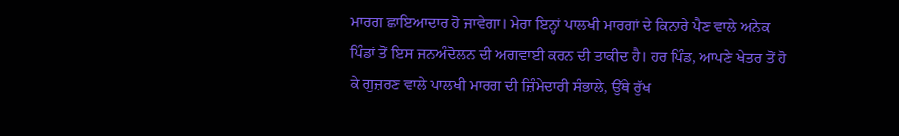ਮਾਰਗ ਛਾਇਆਦਾਰ ਹੋ ਜਾਵੇਗਾ। ਮੇਰਾ ਇਨ੍ਹਾਂ ਪਾਲਖੀ ਮਾਰਗਾਂ ਦੇ ਕਿਨਾਰੇ ਪੈਣ ਵਾਲੇ ਅਨੇਕ ਪਿੰਡਾਂ ਤੋਂ ਇਸ ਜਨਅੰਦੋਲਨ ਦੀ ਅਗਵਾਈ ਕਰਨ ਦੀ ਤਾਕੀਦ ਹੈ। ਹਰ ਪਿੰਡ, ਆਪਣੇ ਖੇਤਰ ਤੋਂ ਹੋ ਕੇ ਗੁਜ਼ਰਣ ਵਾਲੇ ਪਾਲਖੀ ਮਾਰਗ ਦੀ ਜ਼ਿੰਮੇਦਾਰੀ ਸੰਭਾਲੇ, ਉੱਥੇ ਰੁੱਖ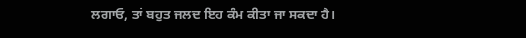ਲਗਾਓ, ਤਾਂ ਬਹੁਤ ਜਲਦ ਇਹ ਕੰਮ ਕੀਤਾ ਜਾ ਸਕਦਾ ਹੈ।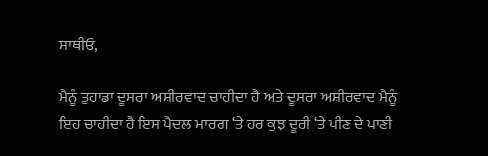ਸਾਥੀਓ,

ਮੈਨੂੰ ਤੁਹਾਡਾ ਦੂਸਰਾ ਅਸ਼ੀਰਵਾਦ ਚਾਹੀਦਾ ਹੈ ਅਤੇ ਦੂਸਰਾ ਅਸ਼ੀਰਵਾਦ ਮੈਨੂੰ ਇਹ ਚਾਹੀਦਾ ਹੈ ਇਸ ਪੈਦਲ ਮਾਰਗ ‘ਤੇ ਹਰ ਕੁਝ ਦੂਰੀ ‘ਤੇ ਪੀਣ ਦੇ ਪਾਣੀ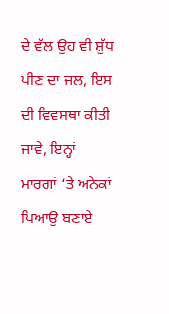ਦੇ ਵੱਲ ਉਹ ਵੀ ਸ਼ੁੱਧ ਪੀਣ ਦਾ ਜਲ, ਇਸ ਦੀ ਵਿਵਸਥਾ ਕੀਤੀ ਜਾਵੇ, ਇਨ੍ਹਾਂ ਮਾਰਗਾਂ ‘ਤੇ ਅਨੇਕਾਂ ਪਿਆਉ ਬਣਾਏ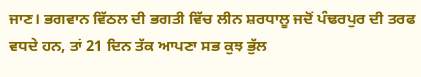ਜਾਣ। ਭਗਵਾਨ ਵਿੱਠਲ ਦੀ ਭਗਤੀ ਵਿੱਚ ਲੀਨ ਸ਼ਰਧਾਲੂ ਜਦੋਂ ਪੰਢਰਪੁਰ ਦੀ ਤਰਫ ਵਧਦੇ ਹਨ, ਤਾਂ 21 ਦਿਨ ਤੱਕ ਆਪਣਾ ਸਭ ਕੁਝ ਭੁੱਲ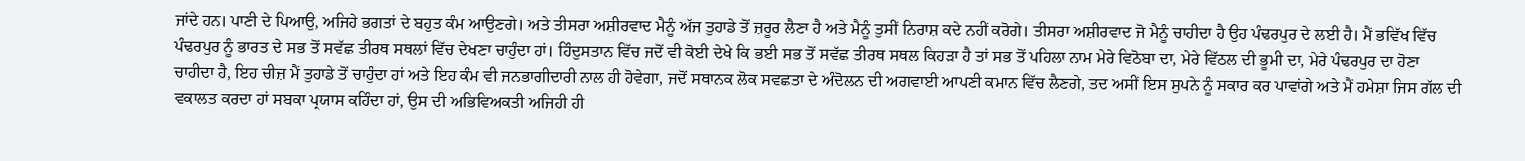ਜਾਂਦੇ ਹਨ। ਪਾਣੀ ਦੇ ਪਿਆਉ, ਅਜਿਹੇ ਭਗਤਾਂ ਦੇ ਬਹੁਤ ਕੰਮ ਆਉਣਗੇ। ਅਤੇ ਤੀਸਰਾ ਅਸ਼ੀਰਵਾਦ ਮੈਨੂੰ ਅੱਜ ਤੁਹਾਡੇ ਤੋਂ ਜ਼ਰੂਰ ਲੈਣਾ ਹੈ ਅਤੇ ਮੈਨੂੰ ਤੁਸੀਂ ਨਿਰਾਸ਼ ਕਦੇ ਨਹੀਂ ਕਰੋਗੇ। ਤੀਸਰਾ ਅਸ਼ੀਰਵਾਦ ਜੋ ਮੈਨੂੰ ਚਾਹੀਦਾ ਹੈ ਉਹ ਪੰਢਰਪੁਰ ਦੇ ਲਈ ਹੈ। ਮੈਂ ਭਵਿੱਖ ਵਿੱਚ ਪੰਢਰਪੁਰ ਨੂੰ ਭਾਰਤ ਦੇ ਸਭ ਤੋਂ ਸਵੱਛ ਤੀਰਥ ਸਥਲਾਂ ਵਿੱਚ ਦੇਖਣਾ ਚਾਹੁੰਦਾ ਹਾਂ। ਹਿੰਦੁਸਤਾਨ ਵਿੱਚ ਜਦੋਂ ਵੀ ਕੋਈ ਦੇਖੇ ਕਿ ਭਈ ਸਭ ਤੋਂ ਸਵੱਛ ਤੀਰਥ ਸਥਲ ਕਿਹੜਾ ਹੈ ਤਾਂ ਸਭ ਤੋਂ ਪਹਿਲਾ ਨਾਮ ਮੇਰੇ ਵਿਠੋਬਾ ਦਾ, ਮੇਰੇ ਵਿੱਠਲ ਦੀ ਭੂਮੀ ਦਾ, ਮੇਰੇ ਪੰਢਰਪੁਰ ਦਾ ਹੋਣਾ ਚਾਹੀਦਾ ਹੈ, ਇਹ ਚੀਜ਼ ਮੈਂ ਤੁਹਾਡੇ ਤੋਂ ਚਾਹੁੰਦਾ ਹਾਂ ਅਤੇ ਇਹ ਕੰਮ ਵੀ ਜਨਭਾਗੀਦਾਰੀ ਨਾਲ ਹੀ ਹੋਵੇਗਾ, ਜਦੋਂ ਸਥਾਨਕ ਲੋਕ ਸਵਛਤਾ ਦੇ ਅੰਦੋਲਨ ਦੀ ਅਗਵਾਈ ਆਪਣੀ ਕਮਾਨ ਵਿੱਚ ਲੈਣਗੇ, ਤਦ ਅਸੀਂ ਇਸ ਸੁਪਨੇ ਨੂੰ ਸਕਾਰ ਕਰ ਪਾਵਾਂਗੇ ਅਤੇ ਮੈਂ ਹਮੇਸ਼ਾ ਜਿਸ ਗੱਲ ਦੀ ਵਕਾਲਤ ਕਰਦਾ ਹਾਂ ਸਬਕਾ ਪ੍ਰਯਾਸ ਕਹਿੰਦਾ ਹਾਂ, ਉਸ ਦੀ ਅਭਿਵਿਅਕਤੀ ਅਜਿਹੀ ਹੀ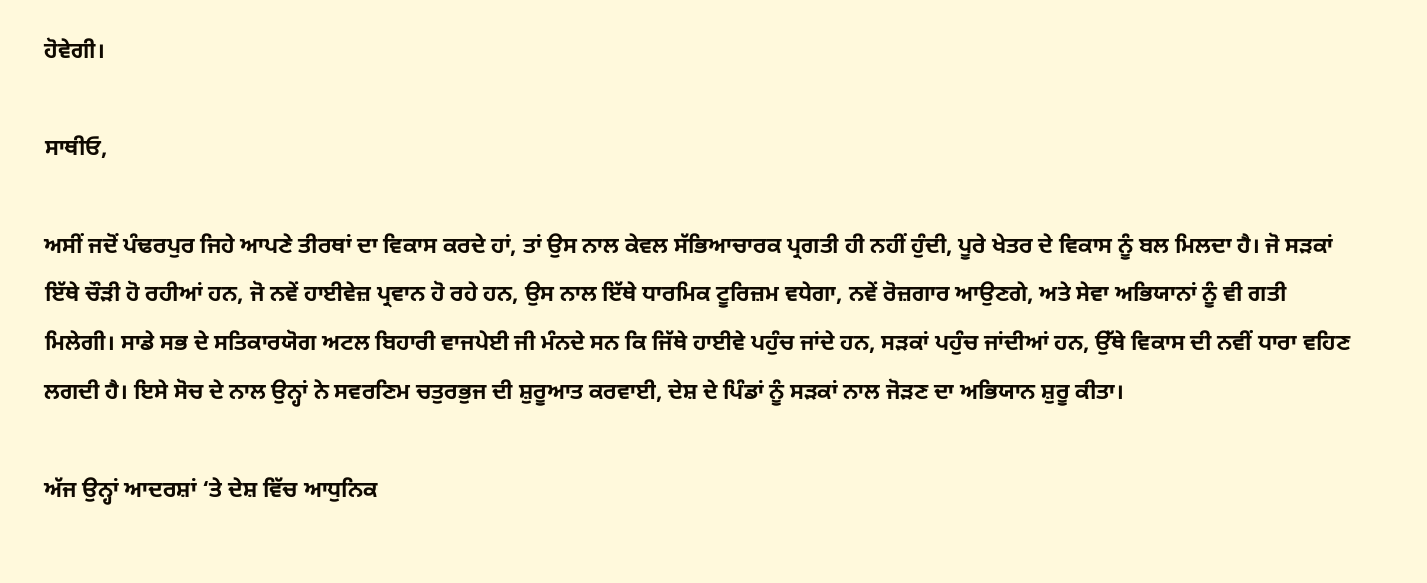ਹੋਵੇਗੀ।

ਸਾਥੀਓ,

ਅਸੀਂ ਜਦੋਂ ਪੰਢਰਪੁਰ ਜਿਹੇ ਆਪਣੇ ਤੀਰਥਾਂ ਦਾ ਵਿਕਾਸ ਕਰਦੇ ਹਾਂ, ਤਾਂ ਉਸ ਨਾਲ ਕੇਵਲ ਸੱਭਿਆਚਾਰਕ ਪ੍ਰਗਤੀ ਹੀ ਨਹੀਂ ਹੁੰਦੀ, ਪੂਰੇ ਖੇਤਰ ਦੇ ਵਿਕਾਸ ਨੂੰ ਬਲ ਮਿਲਦਾ ਹੈ। ਜੋ ਸੜਕਾਂ ਇੱਥੇ ਚੌੜੀ ਹੋ ਰਹੀਆਂ ਹਨ, ਜੋ ਨਵੇਂ ਹਾਈਵੇਜ਼ ਪ੍ਰਵਾਨ ਹੋ ਰਹੇ ਹਨ, ਉਸ ਨਾਲ ਇੱਥੇ ਧਾਰਮਿਕ ਟੂਰਿਜ਼ਮ ਵਧੇਗਾ, ਨਵੇਂ ਰੋਜ਼ਗਾਰ ਆਉਣਗੇ, ਅਤੇ ਸੇਵਾ ਅਭਿਯਾਨਾਂ ਨੂੰ ਵੀ ਗਤੀ ਮਿਲੇਗੀ। ਸਾਡੇ ਸਭ ਦੇ ਸਤਿਕਾਰਯੋਗ ਅਟਲ ਬਿਹਾਰੀ ਵਾਜਪੇਈ ਜੀ ਮੰਨਦੇ ਸਨ ਕਿ ਜਿੱਥੇ ਹਾਈਵੇ ਪਹੁੰਚ ਜਾਂਦੇ ਹਨ, ਸੜਕਾਂ ਪਹੁੰਚ ਜਾਂਦੀਆਂ ਹਨ, ਉੱਥੇ ਵਿਕਾਸ ਦੀ ਨਵੀਂ ਧਾਰਾ ਵਹਿਣ ਲਗਦੀ ਹੈ। ਇਸੇ ਸੋਚ ਦੇ ਨਾਲ ਉਨ੍ਹਾਂ ਨੇ ਸਵਰਣਿਮ ਚਤੁਰਭੁਜ ਦੀ ਸ਼ੁਰੂਆਤ ਕਰਵਾਈ, ਦੇਸ਼ ਦੇ ਪਿੰਡਾਂ ਨੂੰ ਸੜਕਾਂ ਨਾਲ ਜੋੜਣ ਦਾ ਅਭਿਯਾਨ ਸ਼ੁਰੂ ਕੀਤਾ।

ਅੱਜ ਉਨ੍ਹਾਂ ਆਦਰਸ਼ਾਂ ‘ਤੇ ਦੇਸ਼ ਵਿੱਚ ਆਧੁਨਿਕ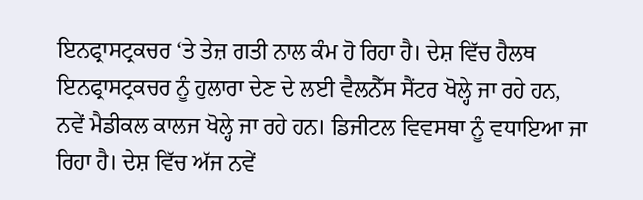ਇਨਫ੍ਰਾਸਟ੍ਰਕਚਰ ‘ਤੇ ਤੇਜ਼ ਗਤੀ ਨਾਲ ਕੰਮ ਹੋ ਰਿਹਾ ਹੈ। ਦੇਸ਼ ਵਿੱਚ ਹੈਲਥ ਇਨਫ੍ਰਾਸਟ੍ਰਕਚਰ ਨੂੰ ਹੁਲਾਰਾ ਦੇਣ ਦੇ ਲਈ ਵੈਲਨੈੱਸ ਸੈਂਟਰ ਖੋਲ੍ਹੇ ਜਾ ਰਹੇ ਹਨ, ਨਵੇਂ ਮੈਡੀਕਲ ਕਾਲਜ ਖੋਲ੍ਹੇ ਜਾ ਰਹੇ ਹਨ। ਡਿਜੀਟਲ ਵਿਵਸਥਾ ਨੂੰ ਵਧਾਇਆ ਜਾ ਰਿਹਾ ਹੈ। ਦੇਸ਼ ਵਿੱਚ ਅੱਜ ਨਵੇਂ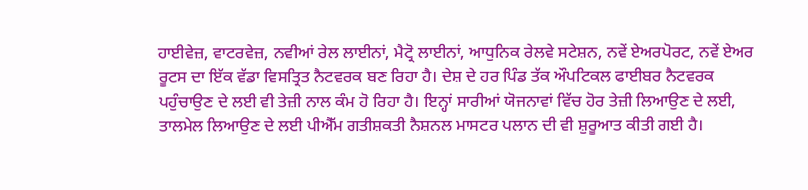ਹਾਈਵੇਜ਼, ਵਾਟਰਵੇਜ਼, ਨਵੀਆਂ ਰੇਲ ਲਾਈਨਾਂ, ਮੈਟ੍ਰੋ ਲਾਈਨਾਂ, ਆਧੁਨਿਕ ਰੇਲਵੇ ਸਟੇਸ਼ਨ, ਨਵੇਂ ਏਅਰਪੋਰਟ, ਨਵੇਂ ਏਅਰ ਰੂਟਸ ਦਾ ਇੱਕ ਵੱਡਾ ਵਿਸਤ੍ਰਿਤ ਨੈਟਵਰਕ ਬਣ ਰਿਹਾ ਹੈ। ਦੇਸ਼ ਦੇ ਹਰ ਪਿੰਡ ਤੱਕ ਔਪਟਿਕਲ ਫਾਈਬਰ ਨੈਟਵਰਕ ਪਹੁੰਚਾਉਣ ਦੇ ਲਈ ਵੀ ਤੇਜ਼ੀ ਨਾਲ ਕੰਮ ਹੋ ਰਿਹਾ ਹੈ। ਇਨ੍ਹਾਂ ਸਾਰੀਆਂ ਯੋਜਨਾਵਾਂ ਵਿੱਚ ਹੋਰ ਤੇਜ਼ੀ ਲਿਆਉਣ ਦੇ ਲਈ, ਤਾਲਮੇਲ ਲਿਆਉਣ ਦੇ ਲਈ ਪੀਐੱਮ ਗਤੀਸ਼ਕਤੀ ਨੈਸ਼ਨਲ ਮਾਸਟਰ ਪਲਾਨ ਦੀ ਵੀ ਸ਼ੁਰੂਆਤ ਕੀਤੀ ਗਈ ਹੈ।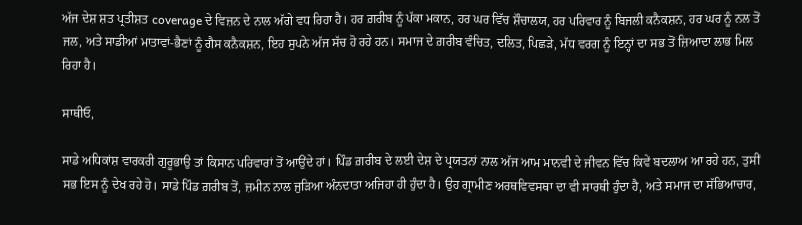ਅੱਜ ਦੇਸ਼ ਸ਼ਤ ਪ੍ਰਤੀਸ਼ਤ coverage ਦੇ ਵਿਜ਼ਨ ਦੇ ਨਾਲ ਅੱਗੇ ਵਧ ਰਿਹਾ ਹੈ। ਹਰ ਗ਼ਰੀਬ ਨੂੰ ਪੱਕਾ ਮਕਾਨ, ਹਰ ਘਰ ਵਿੱਚ ਸ਼ੌਚਾਲਯ, ਹਰ ਪਰਿਵਾਰ ਨੂੰ ਬਿਜਲੀ ਕਨੈਕਸ਼ਨ, ਹਰ ਘਰ ਨੂੰ ਨਲ ਤੋਂ ਜਲ, ਅਤੇ ਸਾਡੀਆਂ ਮਾਤਾਵਾਂ-ਭੈਣਾਂ ਨੂੰ ਗੈਸ ਕਨੈਕਸ਼ਨ, ਇਹ ਸੁਪਨੇ ਅੱਜ ਸੱਚ ਹੋ ਰਹੇ ਹਨ। ਸਮਾਜ ਦੇ ਗ਼ਰੀਬ ਵੰਚਿਤ, ਦਲਿਤ, ਪਿਛੜੇ, ਮੱਧ ਵਰਗ ਨੂੰ ਇਨ੍ਹਾਂ ਦਾ ਸਭ ਤੋਂ ਜ਼ਿਆਦਾ ਲਾਭ ਮਿਲ ਰਿਹਾ ਹੈ।

ਸਾਥੀਓ,

ਸਾਡੇ ਅਧਿਕਾਂਸ਼ ਵਾਰਕਰੀ ਗੁਰੂਭਾਉ ਤਾਂ ਕਿਸਾਨ ਪਰਿਵਾਰਾਂ ਤੋਂ ਆਉਂਦੇ ਹਾਂ। ਪਿੰਡ ਗ਼ਰੀਬ ਦੇ ਲਈ ਦੇਸ਼ ਦੇ ਪ੍ਰਯਤਨਾਂ ਨਾਲ ਅੱਜ ਆਮ ਮਾਨਵੀ ਦੇ ਜੀਵਨ ਵਿੱਚ ਕਿਵੇਂ ਬਦਲਾਅ ਆ ਰਹੇ ਹਨ, ਤੁਸੀਂ ਸਭ ਇਸ ਨੂੰ ਦੇਖ ਰਹੇ ਹੋ। ਸਾਡੇ ਪਿੰਡ ਗ਼ਰੀਬ ਤੋਂ, ਜ਼ਮੀਨ ਨਾਲ ਜੁੜਿਆ ਅੰਨਦਾਤਾ ਅਜਿਹਾ ਹੀ ਹੁੰਦਾ ਹੈ। ਉਹ ਗ੍ਰਾਮੀਣ ਅਰਥਵਿਵਸਥਾ ਦਾ ਵੀ ਸਾਰਥੀ ਹੁੰਦਾ ਹੈ, ਅਤੇ ਸਮਾਜ ਦਾ ਸੱਭਿਆਚਾਰ,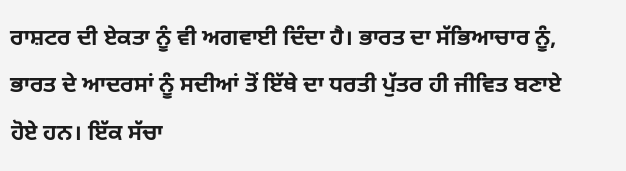ਰਾਸ਼ਟਰ ਦੀ ਏਕਤਾ ਨੂੰ ਵੀ ਅਗਵਾਈ ਦਿੰਦਾ ਹੈ। ਭਾਰਤ ਦਾ ਸੱਭਿਆਚਾਰ ਨੂੰ, ਭਾਰਤ ਦੇ ਆਦਰਸਾਂ ਨੂੰ ਸਦੀਆਂ ਤੋਂ ਇੱਥੇ ਦਾ ਧਰਤੀ ਪੁੱਤਰ ਹੀ ਜੀਵਿਤ ਬਣਾਏ ਹੋਏ ਹਨ। ਇੱਕ ਸੱਚਾ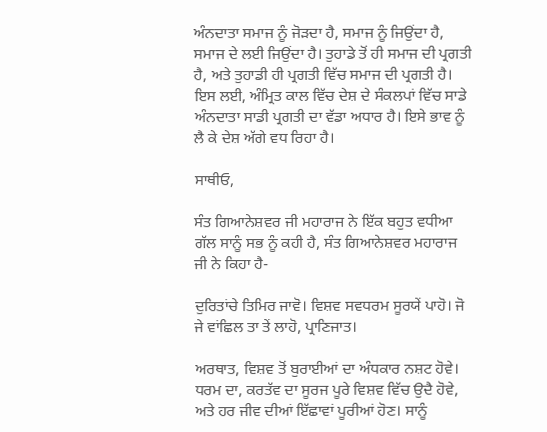ਅੰਨਦਾਤਾ ਸਮਾਜ ਨੂੰ ਜੋੜਦਾ ਹੈ, ਸਮਾਜ ਨੂੰ ਜਿਉਂਦਾ ਹੈ, ਸਮਾਜ ਦੇ ਲਈ ਜਿਉਂਦਾ ਹੈ। ਤੁਹਾਡੇ ਤੋਂ ਹੀ ਸਮਾਜ ਦੀ ਪ੍ਰਗਤੀ ਹੈ, ਅਤੇ ਤੁਹਾਡੀ ਹੀ ਪ੍ਰਗਤੀ ਵਿੱਚ ਸਮਾਜ ਦੀ ਪ੍ਰਗਤੀ ਹੈ। ਇਸ ਲਈ, ਅੰਮ੍ਰਿਤ ਕਾਲ ਵਿੱਚ ਦੇਸ਼ ਦੇ ਸੰਕਲਪਾਂ ਵਿੱਚ ਸਾਡੇ ਅੰਨਦਾਤਾ ਸਾਡੀ ਪ੍ਰਗਤੀ ਦਾ ਵੱਡਾ ਅਧਾਰ ਹੈ। ਇਸੇ ਭਾਵ ਨੂੰ ਲੈ ਕੇ ਦੇਸ਼ ਅੱਗੇ ਵਧ ਰਿਹਾ ਹੈ।

ਸਾਥੀਓ,

ਸੰਤ ਗਿਆਨੇਸ਼ਵਰ ਜੀ ਮਹਾਰਾਜ ਨੇ ਇੱਕ ਬਹੁਤ ਵਧੀਆ ਗੱਲ ਸਾਨੂੰ ਸਭ ਨੂੰ ਕਹੀ ਹੈ, ਸੰਤ ਗਿਆਨੇਸ਼ਵਰ ਮਹਾਰਾਜ ਜੀ ਨੇ ਕਿਹਾ ਹੈ-

ਦੁਰਿਤਾਂਚੇ ਤਿਮਿਰ ਜਾਵੋ। ਵਿਸ਼ਵ ਸਵਧਰਮ ਸੂਰਯੇਂ ਪਾਹੋ। ਜੋ ਜੇ ਵਾਂਛਿਲ ਤਾ ਤੇਂ ਲਾਹੋ, ਪ੍ਰਾਣਿਜਾਤ।

ਅਰਥਾਤ, ਵਿਸ਼ਵ ਤੋਂ ਬੁਰਾਈਆਂ ਦਾ ਅੰਧਕਾਰ ਨਸ਼ਟ ਹੋਵੇ। ਧਰਮ ਦਾ, ਕਰਤੱਵ ਦਾ ਸੂਰਜ ਪੂਰੇ ਵਿਸ਼ਵ ਵਿੱਚ ਉਦੈ ਹੋਵੇ, ਅਤੇ ਹਰ ਜੀਵ ਦੀਆਂ ਇੱਛਾਵਾਂ ਪੂਰੀਆਂ ਹੋਣ। ਸਾਨੂੰ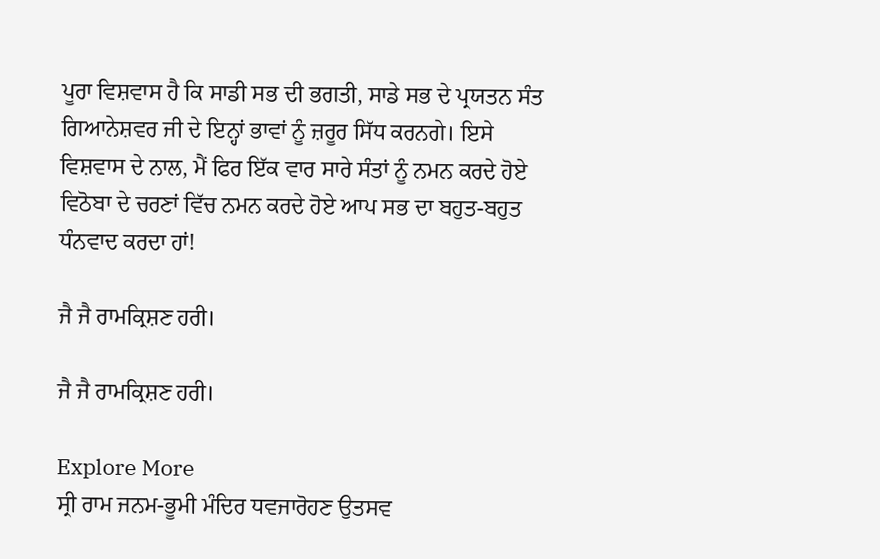ਪੂਰਾ ਵਿਸ਼ਵਾਸ ਹੈ ਕਿ ਸਾਡੀ ਸਭ ਦੀ ਭਗਤੀ, ਸਾਡੇ ਸਭ ਦੇ ਪ੍ਰਯਤਨ ਸੰਤ ਗਿਆਨੇਸ਼ਵਰ ਜੀ ਦੇ ਇਨ੍ਹਾਂ ਭਾਵਾਂ ਨੂੰ ਜ਼ਰੂਰ ਸਿੱਧ ਕਰਨਗੇ। ਇਸੇ ਵਿਸ਼ਵਾਸ ਦੇ ਨਾਲ, ਮੈਂ ਫਿਰ ਇੱਕ ਵਾਰ ਸਾਰੇ ਸੰਤਾਂ ਨੂੰ ਨਮਨ ਕਰਦੇ ਹੋਏ ਵਿਠੋਬਾ ਦੇ ਚਰਣਾਂ ਵਿੱਚ ਨਮਨ ਕਰਦੇ ਹੋਏ ਆਪ ਸਭ ਦਾ ਬਹੁਤ-ਬਹੁਤ ਧੰਨਵਾਦ ਕਰਦਾ ਹਾਂ!

ਜੈ ਜੈ ਰਾਮਕ੍ਰਿਸ਼ਣ ਹਰੀ।

ਜੈ ਜੈ ਰਾਮਕ੍ਰਿਸ਼ਣ ਹਰੀ।

Explore More
ਸ੍ਰੀ ਰਾਮ ਜਨਮ-ਭੂਮੀ ਮੰਦਿਰ ਧਵਜਾਰੋਹਣ ਉਤਸਵ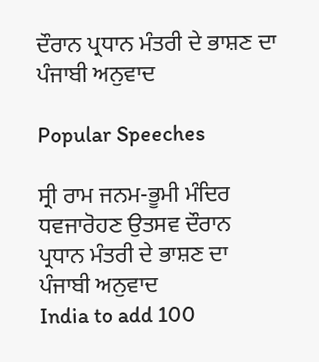ਦੌਰਾਨ ਪ੍ਰਧਾਨ ਮੰਤਰੀ ਦੇ ਭਾਸ਼ਣ ਦਾ ਪੰਜਾਬੀ ਅਨੁਵਾਦ

Popular Speeches

ਸ੍ਰੀ ਰਾਮ ਜਨਮ-ਭੂਮੀ ਮੰਦਿਰ ਧਵਜਾਰੋਹਣ ਉਤਸਵ ਦੌਰਾਨ ਪ੍ਰਧਾਨ ਮੰਤਰੀ ਦੇ ਭਾਸ਼ਣ ਦਾ ਪੰਜਾਬੀ ਅਨੁਵਾਦ
India to add 100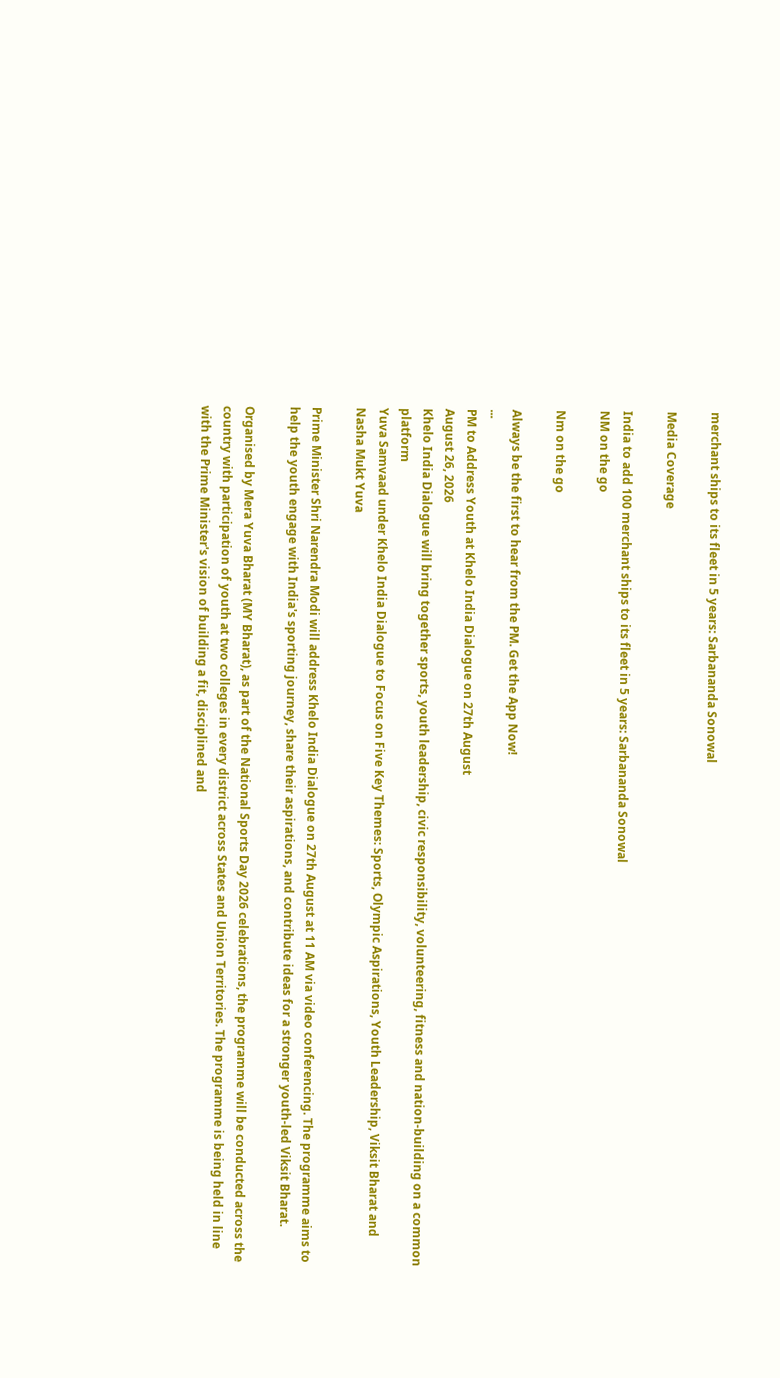merchant ships to its fleet in 5 years: Sarbananda Sonowal

Media Coverage

India to add 100 merchant ships to its fleet in 5 years: Sarbananda Sonowal
NM on the go

Nm on the go

Always be the first to hear from the PM. Get the App Now!
...
PM to Address Youth at Khelo India Dialogue on 27th August
August 26, 2026
Khelo India Dialogue will bring together sports, youth leadership, civic responsibility, volunteering, fitness and nation-building on a common platform
Yuva Samvaad under Khelo India Dialogue to Focus on Five Key Themes: Sports, Olympic Aspirations, Youth Leadership, Viksit Bharat and Nasha Mukt Yuva

Prime Minister Shri Narendra Modi will address Khelo India Dialogue on 27th August at 11 AM via video conferencing. The programme aims to help the youth engage with India's sporting journey, share their aspirations, and contribute ideas for a stronger youth-led Viksit Bharat.

Organised by Mera Yuva Bharat (MY Bharat), as part of the National Sports Day 2026 celebrations, the programme will be conducted across the country with participation of youth at two colleges in every district across States and Union Territories. The programme is being held in line with the Prime Minister's vision of building a fit, disciplined and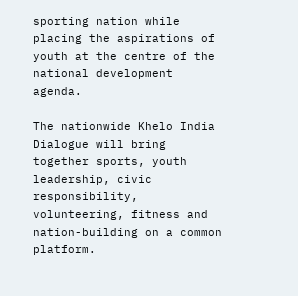sporting nation while placing the aspirations of youth at the centre of the national development agenda.

The nationwide Khelo India Dialogue will bring together sports, youth leadership, civic responsibility, volunteering, fitness and nation-building on a common platform.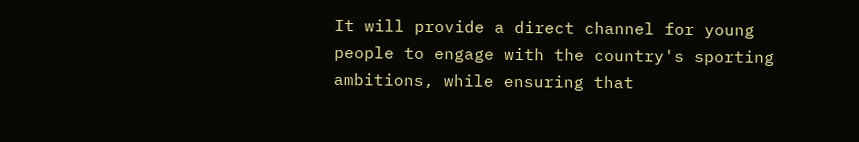It will provide a direct channel for young people to engage with the country's sporting ambitions, while ensuring that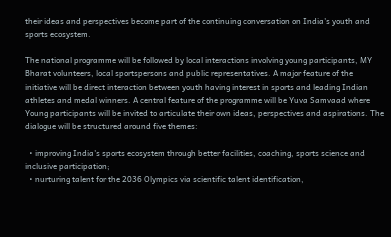their ideas and perspectives become part of the continuing conversation on India's youth and sports ecosystem.

The national programme will be followed by local interactions involving young participants, MY Bharat volunteers, local sportspersons and public representatives. A major feature of the initiative will be direct interaction between youth having interest in sports and leading Indian athletes and medal winners. A central feature of the programme will be Yuva Samvaad where Young participants will be invited to articulate their own ideas, perspectives and aspirations. The dialogue will be structured around five themes:

  • improving India's sports ecosystem through better facilities, coaching, sports science and inclusive participation;
  • nurturing talent for the 2036 Olympics via scientific talent identification,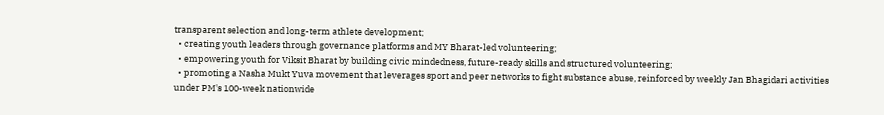transparent selection and long-term athlete development;
  • creating youth leaders through governance platforms and MY Bharat-led volunteering;
  • empowering youth for Viksit Bharat by building civic mindedness, future-ready skills and structured volunteering;
  • promoting a Nasha Mukt Yuva movement that leverages sport and peer networks to fight substance abuse, reinforced by weekly Jan Bhagidari activities under PM's 100-week nationwide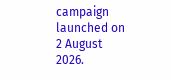campaign launched on 2 August 2026.